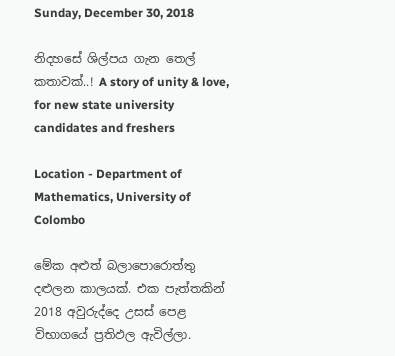Sunday, December 30, 2018

නිදහසේ ශිල්පය ගැන තෙල් කතාවක්..! A story of unity & love, for new state university candidates and freshers

Location - Department of Mathematics, University of Colombo

මේක අළුත් බලාපොරොත්තු දළුලන කාලයක්. එක පැත්තකින් 2018 අවුරුද්දෙ උසස් පෙළ විභාගයේ ප්‍රතිඵල ඇවිල්ලා.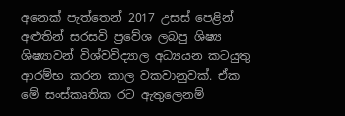අනෙක් පැත්තෙන් 2017 උසස් පෙළින් අළුතින් සරසවි ප්‍රවේශ ලබපු ශිෂ්‍ය ශිෂ්‍යාවන් විශ්වවිද්‍යාල අධ්‍යයන කටයුතු ආරම්භ කරන කාල වකවානුවක්. ඒක මේ සංස්කෘතික රට ඇතුලෙනම්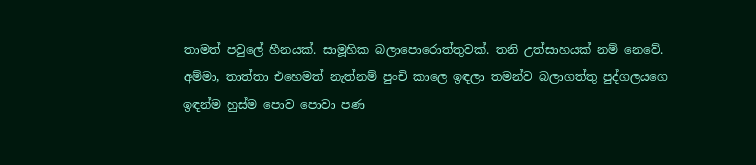තාමත් පවුලේ හීනයක්. සාමූහික බලාපොරොත්තුවක්. තනි උත්සාහයක් නම් නෙවේ. අම්මා, තාත්තා එහෙමත් නැත්නම් පුංචි කාලෙ ඉඳලා තමන්ව බලාගත්තු පුද්ගලයගෙ ඉඳන්ම හුස්ම පොව පොවා පණ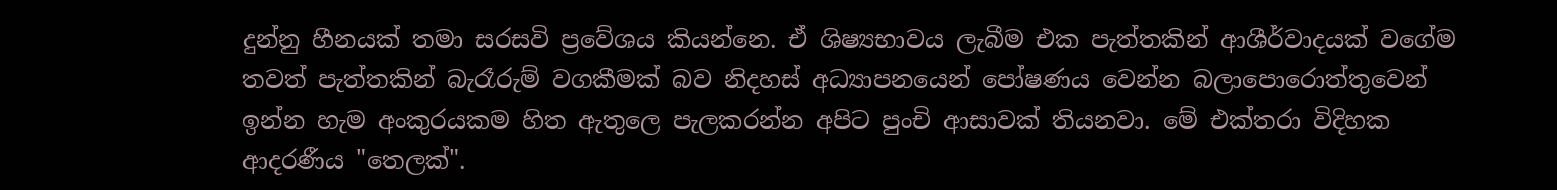දුන්නු හීනයක් තමා සරසවි ප්‍රවේශය කියන්නෙ. ඒ ශිෂ්‍යභාවය ලැබීම එක පැත්තකින් ආශීර්වාදයක් වගේම තවත් පැත්තකින් බැරෑරුම් වගකීමක් බව නිදහස් අධ්‍යාපනයෙන් පෝෂණය වෙන්න බලාපොරොත්තුවෙන් ඉන්න හැම අංකුරයකම හිත ඇතුලෙ පැලකරන්න අපිට පුංචි ආසාවක් තියනවා. මේ එක්තරා විදිහක ආදරණීය "තෙලක්".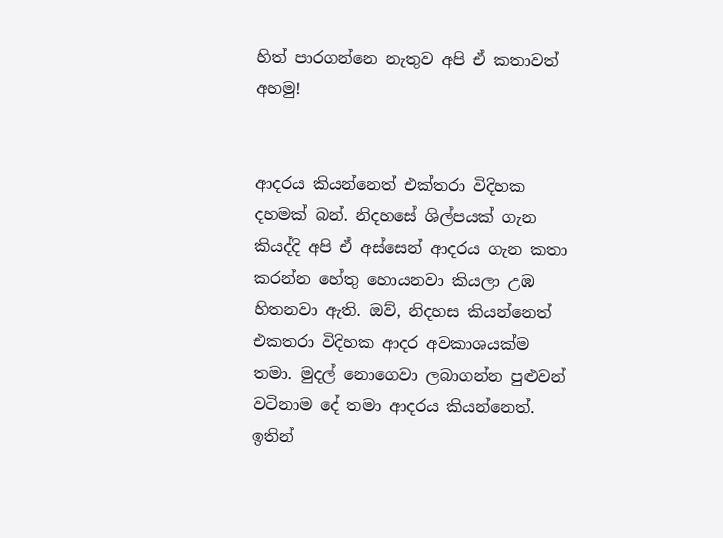හිත් පාරගන්නෙ නැතුව අපි ඒ කතාවත් අහමු!


ආදරය කියන්නෙත් එක්තරා විදිහක දහමක් බන්. නිදහසේ ශිල්පයක් ගැන කියද්දි අපි ඒ අස්සෙන් ආදරය ගැන කතා කරන්න හේතු හොයනවා කියලා උඹ හිතනවා ඇති. ඔව්, නිදහස කියන්නෙත් එකතරා විදිහක ආදර අවකාශයක්ම තමා. මුදල් නොගෙවා ලබාගන්න පුළුවන් වටිනාම දේ තමා ආදරය කියන්නෙත්. ඉතින්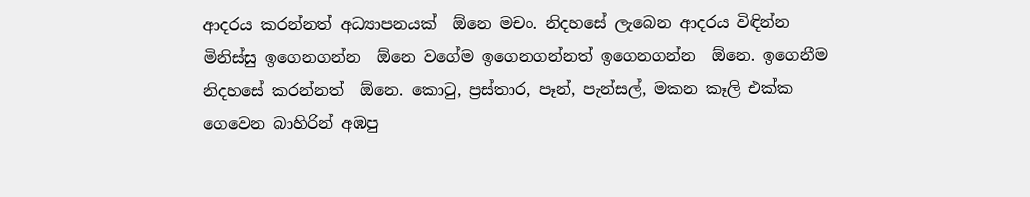ආදරය කරන්නත් අධ්‍යාපනයක්  ඕනෙ මචං. නිදහසේ ලැබෙන ආදරය විඳින්න මිනිස්සු ඉගෙනගන්න  ඕනෙ වගේම ඉගෙනගන්නත් ඉගෙනගන්න  ඕනෙ. ඉගෙනීම නිදහසේ කරන්නත්  ඕනෙ. කොටු, ප්‍රස්තාර, පෑන්, පැන්සල්, මකන කෑලි එක්ක ගෙවෙන බාහිරින් අඹපු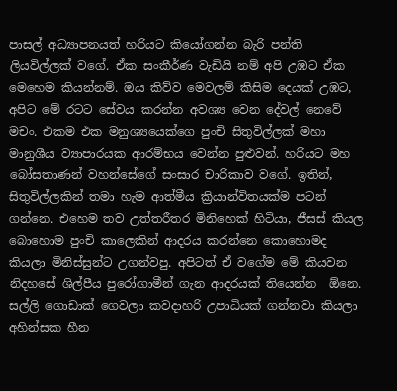පාසල් අධ්‍යාපනයත් හරියට කියෝගන්න බැරි පන්ති ලියවිල්ලක් වගේ. ඒක සංකීර්ණ වැඩියි නම් අපි උඹට ඒක මෙහෙම කියන්නම්. ඔය කිව්ව මෙවලම් කිසිම දෙයක් උඹට, අපිට මේ රටට සේවය කරන්න අවශ්‍ය වෙන දේවල් නෙවේ මචං. එකම එක මනුශ්‍යයෙක්ගෙ පුංචි සිතුවිල්ලක් මහා මානුශීය ව්‍යාපාරයක ආරම්භය වෙන්න පුළුවන්. හරියට මහ බෝසතාණන් වහන්සේගේ සංසාර චාරිකාව වගේ. ඉතින්, සිතුවිල්ලකින් තමා හැම ආත්මීය ක්‍රියාන්විතයක්ම පටන් ගන්නෙ. එහෙම තව උත්තරීතර මිනිහෙක් හිටියා, ජීසස් කියල බොහොම පුංචි කාලෙකින් ආදරය කරන්නෙ කොහොමද කියලා මිනිස්සුන්ට උගන්වපු. අපිටත් ඒ වගේම මේ කියවන නිදහසේ ශිල්පීය පුරෝගාමීන් ගැන ආදරයක් තියෙන්න  ඕනෙ. සල්ලි ගොඩාක් ගෙවලා කවදාහරි උපාධියක් ගන්නවා කියලා අහින්සක හීන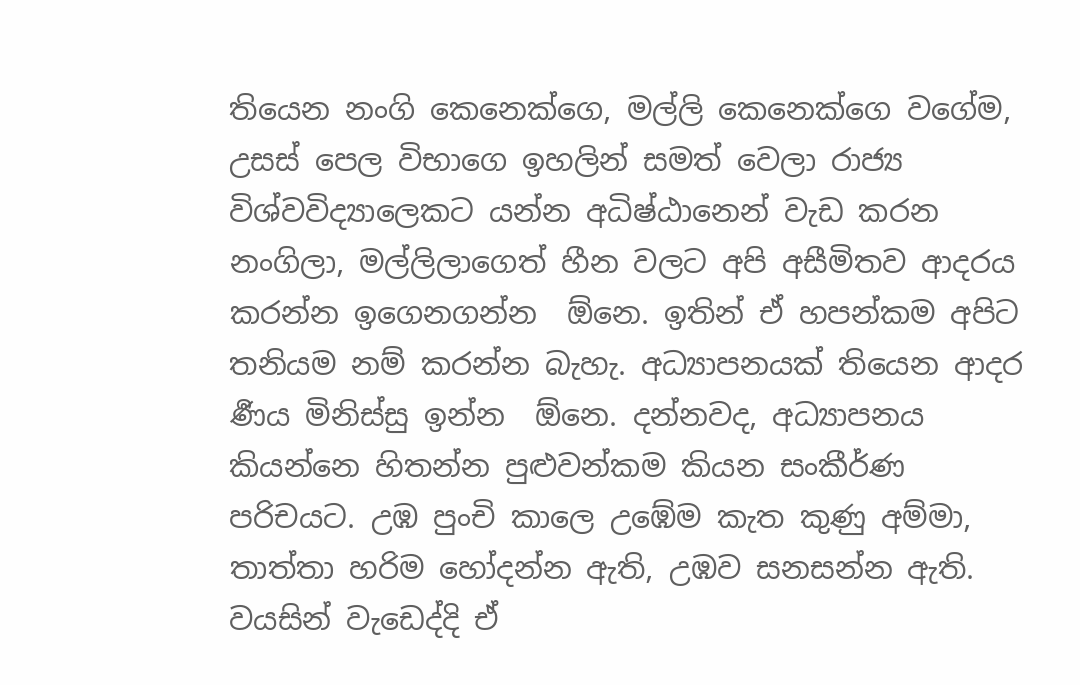තියෙන නංගි කෙනෙක්ගෙ, මල්ලි කෙනෙක්ගෙ වගේම, උසස් පෙල විභාගෙ ඉහලින් සමත් වෙලා රාජ්‍ය විශ්වවිද්‍යාලෙකට යන්න අධිෂ්ඨානෙන් වැඩ කරන නංගිලා, මල්ලිලාගෙත් හීන වලට අපි අසීමිතව ආදරය කරන්න ඉගෙනගන්න  ඕනෙ. ඉතින් ඒ හපන්කම අපිට තනියම නම් කරන්න බැහැ. අධ්‍යාපනයක් තියෙන ආදර ර්‍ණය මිනිස්සු ඉන්න  ඕනෙ. දන්නවද, අධ්‍යාපනය කියන්නෙ හිතන්න පුළුවන්කම කියන සංකීර්ණ පරිචයට. උඹ පුංචි කාලෙ උඹේම කැත කුණු අම්මා, තාත්තා හරිම හෝදන්න ඇති, උඹව සනසන්න ඇති. වයසින් වැඩෙද්දි ඒ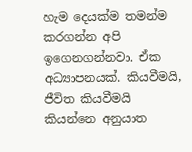හැම දෙයක්ම තමන්ම කරගන්න අපි ඉගෙනගන්නවා. ඒක අධ්‍යාපනයක්. කියවීමයි, ජීවිත කියවීමයි කියන්නෙ අනුයාත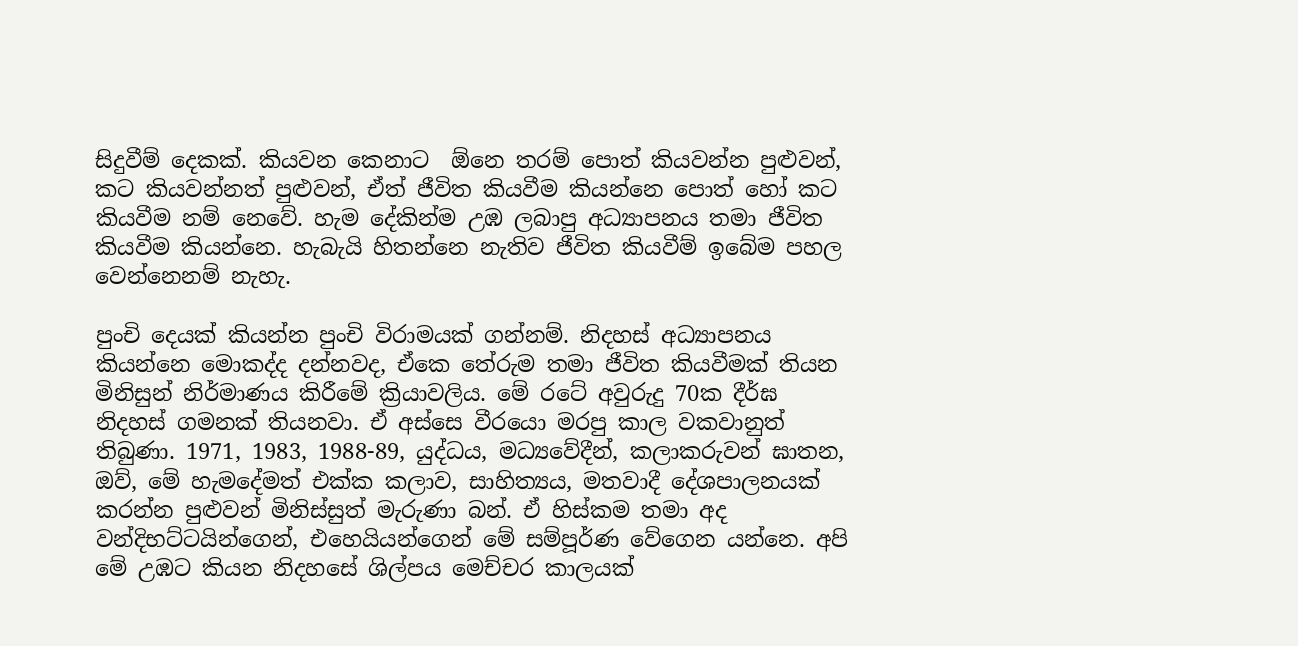සිදුවීම් දෙකක්. කියවන කෙනාට  ඕනෙ තරම් පොත් කියවන්න පුළුවන්, කට කියවන්නත් පුළුවන්, ඒත් ජීවිත කියවීම කියන්නෙ පොත් හෝ කට කියවීම නම් නෙවේ. හැම දේකින්ම උඹ ලබාපු අධ්‍යාපනය තමා ජීවිත කියවීම කියන්නෙ. හැබැයි හිතන්නෙ නැතිව ජීවිත කියවීම් ඉබේම පහල වෙන්නෙනම් නැහැ.

පුංචි දෙයක් කියන්න පුංචි විරාමයක් ගන්නම්. නිදහස් අධ්‍යාපනය කියන්නෙ මොකද්ද දන්නවද, ඒකෙ තේරුම තමා ජීවිත කියවීමක් තියන මිනිසුන් නිර්මාණය කිරීමේ ක්‍රියාවලිය. මේ රටේ අවුරුදු 70ක දීර්ඝ නිදහස් ගමනක් තියනවා. ඒ අස්සෙ වීරයො මරපු කාල වකවානුත් තිබුණා. 1971, 1983, 1988-89, යුද්ධය, මධ්‍යවේදීන්, කලාකරුවන් ඝාතන, ඔව්, මේ හැමදේමත් එක්ක කලාව, සාහිත්‍යය, මතවාදී දේශපාලනයක් කරන්න පුළුවන් මිනිස්සුත් මැරුණා බන්. ඒ හිස්කම තමා අද වන්දිභට්ටයින්ගෙන්, එහෙයියන්ගෙන් මේ සම්පූර්ණ වේගෙන යන්නෙ. අපි මේ උඹට කියන නිදහසේ ශිල්පය මෙච්චර කාලයක්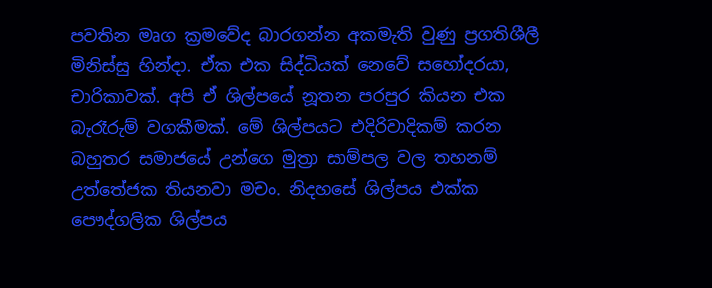පවතින මෘග ක්‍රමවේද බාරගන්න අකමැති වුණු ප්‍රගතිශීලී මිනිස්සු හින්දා. ඒක එක සිද්ධියක් නෙවේ සහෝදරයා, චාරිකාවක්. අපි ඒ ශිල්පයේ නූතන පරපුර කියන එක බැරෑරුම් වගකීමක්. මේ ශිල්පයට එදිරිවාදිකම් කරන බහුතර සමාජයේ උන්ගෙ මුත්‍රා සාම්පල වල තහනම් උත්තේජක තියනවා මචං. නිදහසේ ශිල්පය එක්ක පෞද්ගලික ශිල්පය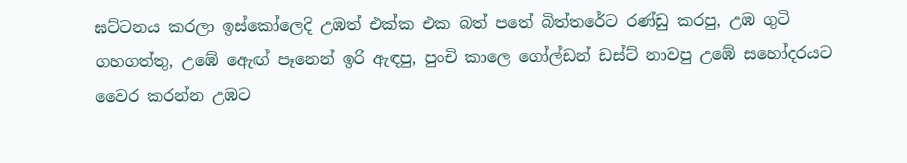ඝට්ටනය කරලා ඉස්කෝලෙදි උඹත් එක්ක එක බත් පතේ බිත්තරේට රණ්ඩු කරපු, උඹ ගුටි ගහගත්තු, උඹේ ඇෙඟ් පෑනෙන් ඉරි ඇඳපු, පුංචි කාලෙ ගෝල්ඩන් ඩස්ට් නාවපු උඹේ සහෝදරයට වෛර කරන්න උඹට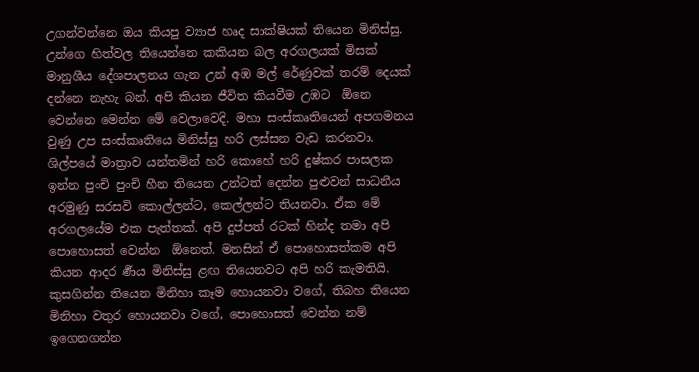උගන්වන්නෙ ඔය කියපු ව්‍යාජ හෘද සාක්ෂියක් තියෙන මිනිස්සු. උන්ගෙ හිත්වල තියෙන්නෙ කකියන බල අරගලයක් මිසක් මානුශීය දේශපාලනය ගැන උන් අඹ මල් රේණුවක් තරම් දෙයක් දන්නෙ නැහැ බන්. අපි කියන ජීවිත කියවීම උඹට  ඕනෙ වෙන්නෙ මෙන්න මේ වෙලාවෙදි. මහා සංස්කෘතියෙන් අපගමනය වුණු උප සංස්කෘතියෙ මිනිස්සු හරි ලස්සන වැඩ කරනවා. ශිල්පයේ මාත්‍රාව යන්තමින් හරි කොහේ හරි දුෂ්කර පාසලක ඉන්න පුංචි පුංචි හීන තියෙන උන්ටත් දෙන්න පුළුවන් සාධනීය අරමුණු සරසවි කොල්ලන්ට, කෙල්ලන්ට තියනවා. ඒක මේ අරගලයේම එක පැත්තක්. අපි දුප්පත් රටක් හින්ද තමා අපි පොහොසත් වෙන්න  ඕනෙත්. මනසින් ඒ පොහොසත්කම අපි කියන ආදර ර්‍ණය මිනිස්සු ළඟ තියෙනවට අපි හරි කැමතියි. කුසගින්න තියෙන මිනිහා කෑම හොයනවා වගේ, තිබහ තියෙන මිනිහා වතුර හොයනවා වගේ, පොහොසත් වෙන්න නම් ඉගෙනගන්න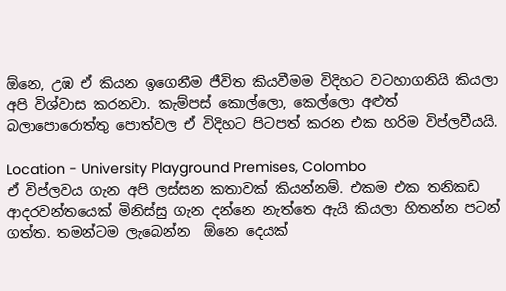ඕනෙ, උඹ ඒ කියන ඉගෙනීම ජීවිත කියවීමම විදිහට වටහාගනියි කියලා අපි විශ්වාස කරනවා. කැම්පස් කොල්ලො, කෙල්ලො අළුත් බලාපොරොත්තු පොත්වල ඒ විදිහට පිටපත් කරන එක හරිම විප්ලවීයයි.

Location - University Playground Premises, Colombo
ඒ විප්ලවය ගැන අපි ලස්සන කතාවක් කියන්නම්. එකම එක තනිකඩ ආදරවන්තයෙක් මිනිස්සු ගැන දන්නෙ නැත්තෙ ඇයි කියලා හිතන්න පටන් ගත්ත. තමන්ටම ලැබෙන්න  ඕනෙ දෙයක්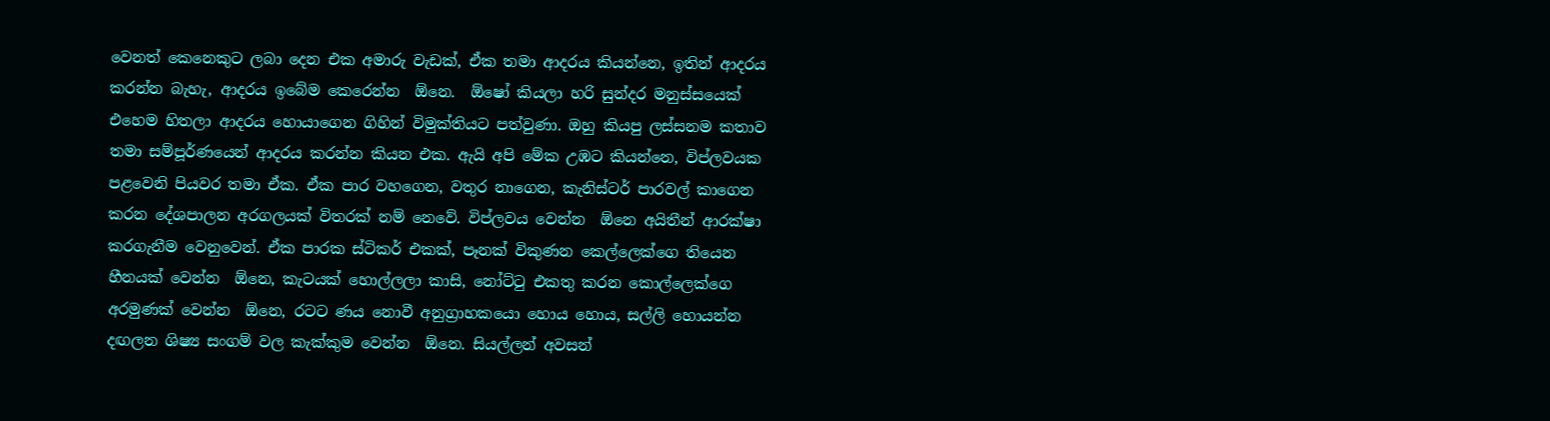වෙනත් කෙනෙකුට ලබා දෙන එක අමාරු වැඩක්, ඒක තමා ආදරය කියන්නෙ, ඉතින් ආදරය කරන්න බැහැ, ආදරය ඉබේම කෙරෙන්න  ඕනෙ.  ඕෂෝ කියලා හරි සුන්දර මනුස්සයෙක් එහෙම හිතලා ආදරය හොයාගෙන ගිහින් විමුක්තියට පත්වුණා. ඔහු කියපු ලස්සනම කතාව තමා සම්පූර්ණයෙන් ආදරය කරන්න කියන එක. ඇයි අපි මේක උඹට කියන්නෙ, විප්ලවයක පළවෙනි පියවර තමා ඒක. ඒක පාර වහගෙන, වතුර නාගෙන, කැනිස්ටර් පාරවල් කාගෙන කරන දේශපාලන අරගලයක් විතරක් නම් නෙවේ. විප්ලවය වෙන්න  ඕනෙ අයිතීන් ආරක්ෂා කරගැනීම වෙනුවෙන්. ඒක පාරක ස්ටිකර් එකක්, පෑනක් විකුණන කෙල්ලෙක්ගෙ තියෙන හීනයක් වෙන්න  ඕනෙ, කැටයක් හොල්ලලා කාසි, නෝට්ටු එකතු කරන කොල්ලෙක්ගෙ අරමුණක් වෙන්න  ඕනෙ, රටට ණය නොවී අනුග්‍රාහකයො හොය හොය, සල්ලි හොයන්න දඟලන ශිෂ්‍ය සංගම් වල කැක්කුම වෙන්න  ඕනෙ. සියල්ලන් අවසන්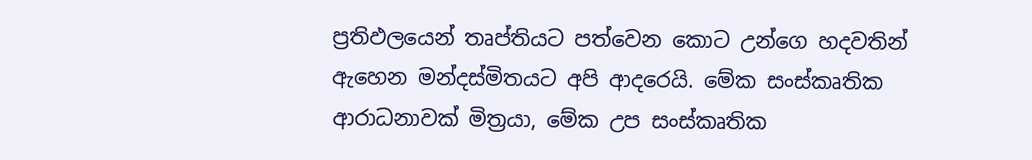ප්‍රතිඵලයෙන් තෘප්තියට පත්වෙන කොට උන්ගෙ හදවතින් ඇහෙන මන්දස්මිතයට අපි ආදරෙයි. මේක සංස්කෘතික ආරාධනාවක් මිත්‍රයා, මේක උප සංස්කෘතික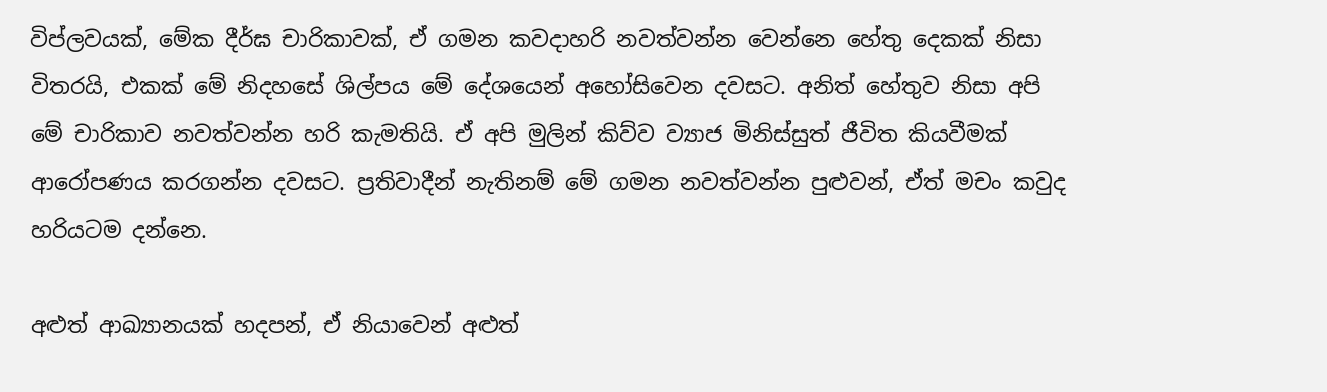විප්ලවයක්, මේක දීර්ඝ චාරිකාවක්, ඒ ගමන කවදාහරි නවත්වන්න වෙන්නෙ හේතු දෙකක් නිසා විතරයි, එකක් මේ නිදහසේ ශිල්පය මේ දේශයෙන් අහෝසිවෙන දවසට. අනිත් හේතුව නිසා අපි මේ චාරිකාව නවත්වන්න හරි කැමතියි. ඒ අපි මුලින් කිව්ව ව්‍යාජ මිනිස්සුත් ජීවිත කියවීමක් ආරෝපණය කරගන්න දවසට. ප්‍රතිවාදීන් නැතිනම් මේ ගමන නවත්වන්න පුළුවන්, ඒත් මචං කවුද හරියටම දන්නෙ.

අළුත් ආඛ්‍යානයක් හදපන්, ඒ නියාවෙන් අළුත්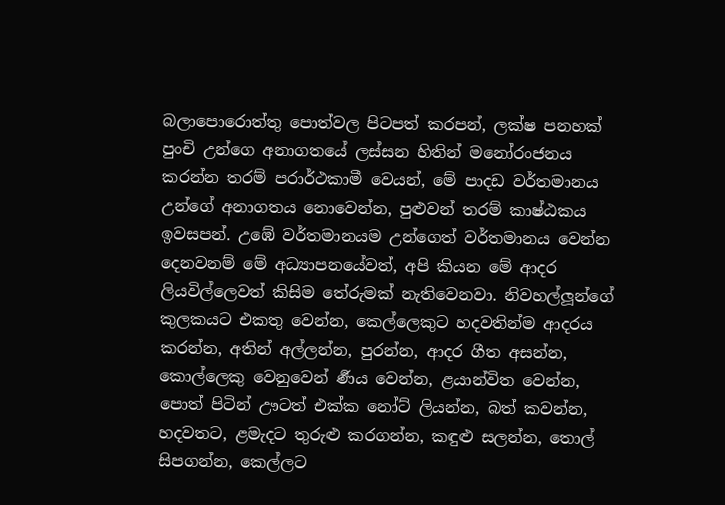බලාපොරොත්තු පොත්වල පිටපත් කරපන්, ලක්ෂ පනහක් පුංචි උන්ගෙ අනාගතයේ ලස්සන හිතින් මනෝරංජනය කරන්න තරම් පරාර්ථකාමී වෙයන්, මේ පාදඩ වර්තමානය උන්ගේ අනාගතය නොවෙන්න, පුළුවන් තරම් කාෂ්ඨකය ඉවසපන්. උඹේ වර්තමානයම උන්ගෙත් වර්තමානය වෙන්න දෙනවනම් මේ අධ්‍යාපනයේවත්, අපි කියන මේ ආදර ලියවිල්ලෙවත් කිසිම තේරුමක් නැතිවෙනවා. නිවහල්ලූන්ගේ කුලකයට එකතු වෙන්න, කෙල්ලෙකුට හදවතින්ම ආදරය කරන්න, අතින් අල්ලන්න, පුරන්න, ආදර ගීත අසන්න, කොල්ලෙකු වෙනුවෙන් ර්‍ණය වෙන්න, ළයාන්විත වෙන්න, පොත් පිටින් ඌටත් එක්ක නෝට් ලියන්න, බත් කවන්න, හදවතට, ළමැදට තුරුළු කරගන්න, කඳුළු සලන්න, තොල් සිපගන්න, කෙල්ලට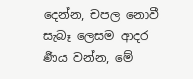දෙන්න, චපල නොවී සැබෑ ලෙසම ආදර ර්‍ණය වන්න, මේ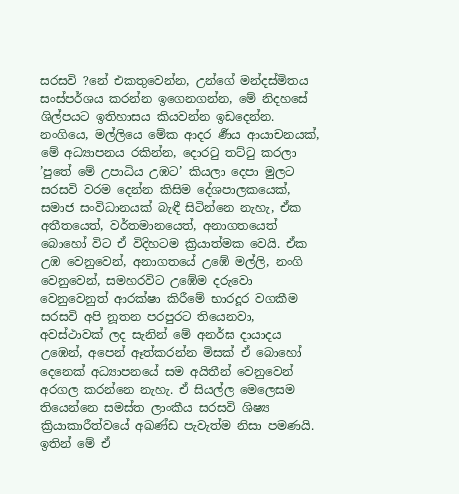සරසවි ?නේ එකතුවෙන්න, උන්ගේ මන්දස්මිතය සංස්පර්ශය කරන්න ඉගෙනගන්න, මේ නිදහසේ ශිල්පයට ඉතිහාසය කියවන්න ඉඩදෙන්න. නංගියෙ, මල්ලියෙ මේක ආදර ර්‍ණය ආයාචනයක්, මේ අධ්‍යාපනය රකින්න, දොරටු තට්ටු කරලා ’පුතේ මේ උපාධිය උඹට’ කියලා දෙපා මුලට සරසවි වරම දෙන්න කිසිම දේශපාලකයෙක්, සමාජ සංවිධානයක් බැඳී සිටින්නෙ නැහැ, ඒක අතීතයෙත්, වර්තමානයෙත්, අනාගතයෙත් බොහෝ විට ඒ විදිහටම ක්‍රියාත්මක වෙයි. ඒක උඹ වෙනුවෙන්, අනාගතයේ උඹේ මල්ලි, නංගි වෙනුවෙන්, සමහරවිට උඹේම දරුවො වෙනුවෙනුත් ආරක්ෂා කිරීමේ භාරදූර වගකීම සරසවි අපි නූතන පරපුරට තියෙනවා, අවස්ථාවක් ලද සැනින් මේ අනර්ඝ දායාදය උඹෙන්, අපෙන් ඈත්කරන්න මිසක් ඒ බොහෝ දෙනෙක් අධ්‍යාපනයේ සම අයිතීන් වෙනුවෙන් අරගල කරන්නෙ නැහැ. ඒ සියල්ල මෙලෙසම තියෙන්නෙ සමස්ත ලාංකීය සරසවි ශිෂ්‍ය ක්‍රියාකාරීත්වයේ අඛණ්ඩ පැවැත්ම නිසා පමණයි. ඉතින් මේ ඒ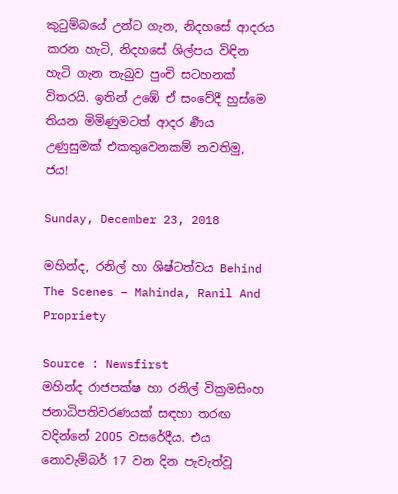කුටුම්බයේ උන්ට ගැන, නිදහසේ ආදරය කරන හැටි, නිදහසේ ශිල්පය විඳින හැටි ගැන තැබුව පුංචි සටහනක් විතරයි. ඉතින් උඹේ ඒ සංවේදී හුස්මෙ තියන මිමිණුමටත් ආදර ර්‍ණය උණුසුමක් එකතුවෙනකම් නවතිමු, ජය!

Sunday, December 23, 2018

මහින්ද, රනිල් හා ශිෂ්ටත්වය Behind The Scenes – Mahinda, Ranil And Propriety

Source : Newsfirst
මහින්ද රාජපක්ෂ හා රනිල් වික්‍රමසිංහ ජනාධිපතිවරණයක් සඳහා තරඟ වදින්නේ 2005 වසරේදීය. එය නොවැම්බර් 17 වන දින පැවැත්වූ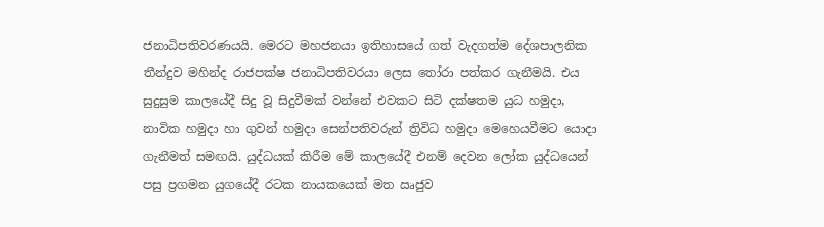ජනාධිපතිවරණයයි. මෙරට මහජනයා ඉතිහාසයේ ගත් වැදගත්ම දේශපාලනික තීන්දුව මහින්ද රාජපක්ෂ ජනාධිපතිවරයා ලෙස තෝරා පත්කර ගැනීමයි. එය සුදුසුම කාලයේදී සිදු වූ සිදුවීමක් වන්නේ එවකට සිටි දක්ෂතම යුධ හමුදා, නාවික හමුදා හා ගුවන් හමුදා සෙන්පතිවරුන් ත්‍රිවිධ හමුදා මෙහෙයවීමට යොදා ගැනීමත් සමඟයි. යුද්ධයක් කිරීම මේ කාලයේදී එනම් දෙවන ලෝක යුද්ධයෙන් පසු ප්‍රගමන යුගයේදී රටක නායකයෙක් මත ඍජුව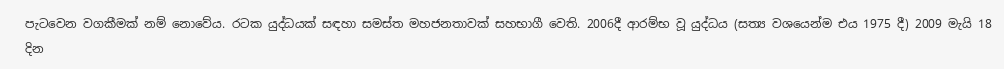පැටවෙන වගකීමක් නම් නොවේය. රටක යුද්ධයක් සඳහා සමස්ත මහජනතාවක් සහභාගී වෙති. 2006දී ආරම්භ වූ යුද්ධය (සත්‍ය වශයෙන්ම එය 1975 දී) 2009 මැයි 18 දින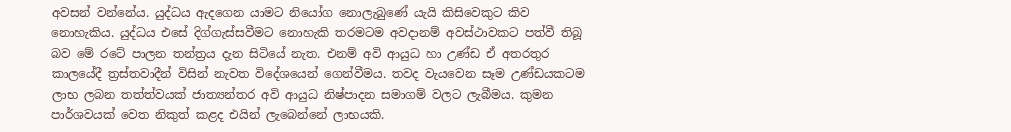අවසන් වන්නේය. යුද්ධය ඇදගෙන යාමට නියෝග නොලැබුණේ යැයි කිසිවෙකුට කිව නොහැකිය. යුද්ධය එසේ දිග්ගැස්සවීමට නොහැකි තරමටම අවදානම් අවස්ථාවකට පත්වී තිබූ බව මේ රටේ පාලන තන්ත්‍රය දැන සිටියේ නැත. එනම් අවි ආයුධ හා උණ්ඩ ඒ අතරතුර කාලයේදී ත්‍රස්තවාදීන් විසින් නැවත විදේශයෙන් ගෙන්වීමය. තවද වැයවෙන සෑම උණ්ඩයකටම ලාභ ලබන තත්ත්වයක් ජාත්‍යන්තර අවි ආයුධ නිෂ්පාදන සමාගම් වලට ලැබීමය. කුමන පාර්ශවයක් වෙත නිකුත් කළද එයින් ලැබෙන්නේ ලාභයකි.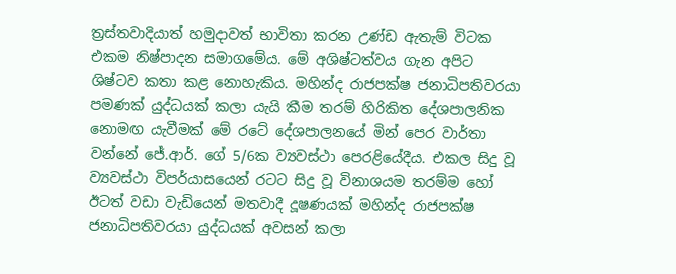ත්‍රස්තවාදියාත් හමුදාවත් භාවිතා කරන උණ්ඩ ඇතැම් විටක එකම නිෂ්පාදන සමාගමේය. මේ අශිෂ්ටත්වය ගැන අපිට ශිෂ්ටව කතා කළ නොහැකිය. මහින්ද රාජපක්ෂ ජනාධිපතිවරයා පමණක් යුද්ධයක් කලා යැයි කීම තරම් හිරිකිත දේශපාලනික නොමඟ යැවීමක් මේ රටේ දේශපාලනයේ මින් පෙර වාර්තා වන්නේ ජේ.ආර්. ගේ 5/6ක ව්‍යවස්ථා පෙරළියේදීය. එකල සිදු වූ ව්‍යවස්ථා විපර්යාසයෙන් රටට සිදු වූ විනාශයම තරම්ම හෝ ඊටත් වඩා වැඩියෙන් මතවාදී දූෂණයක් මහින්ද රාජපක්ෂ ජනාධිපතිවරයා යුද්ධයක් අවසන් කලා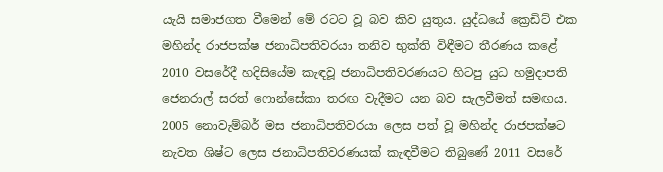යැයි සමාජගත වීමෙන් මේ රටට වූ බව කිව යුතුය. යුද්ධයේ ක්‍රෙඩිට් එක මහින්ද රාජපක්ෂ ජනාධිපතිවරයා තනිව භුක්ති විඳීමට තීරණය කළේ 2010 වසරේදී හදිසියේම කැඳවූ ජනාධිපතිවරණයට හිටපු යුධ හමුදාපති ජෙනරාල් සරත් ෆොන්සේකා තරඟ වැදීමට යන බව සැලවීමත් සමඟය. 2005 නොවැම්බර් මස ජනාධිපතිවරයා ලෙස පත් වූ මහින්ද රාජපක්ෂට නැවත ශිෂ්ට ලෙස ජනාධිපතිවරණයක් කැඳවීමට තිබුණේ 2011 වසරේ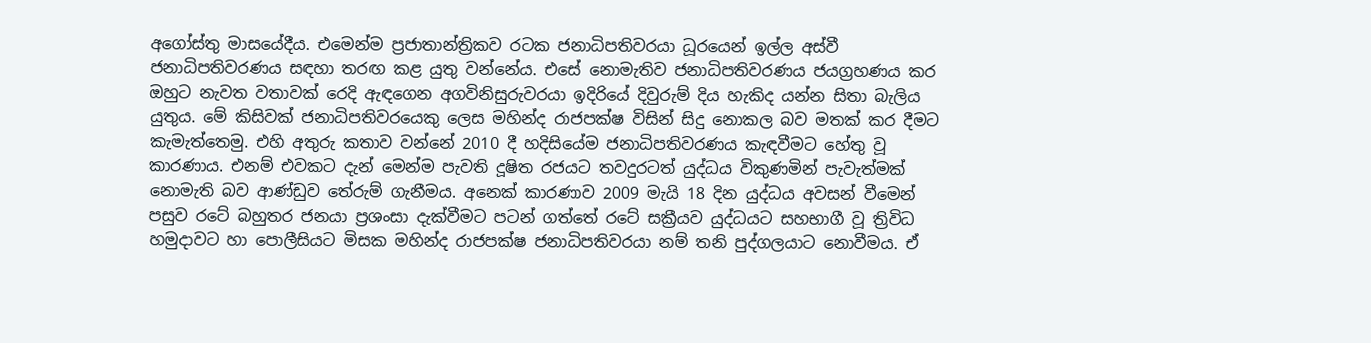අගෝස්තු මාසයේදීය. එමෙන්ම ප්‍රජාතාන්ත්‍රිකව රටක ජනාධිපතිවරයා ධූරයෙන් ඉල්ල අස්වී ජනාධිපතිවරණය සඳහා තරඟ කළ යුතු වන්නේය. එසේ නොමැතිව ජනාධිපතිවරණය ජයග්‍රහණය කර ඔහුට නැවත වතාවක් රෙදි ඇඳගෙන අගවිනිසුරුවරයා ඉදිරියේ දිවුරුම් දිය හැකිද යන්න සිතා බැලිය යුතුය. මේ කිසිවක් ජනාධිපතිවරයෙකු ලෙස මහින්ද රාජපක්ෂ විසින් සිදු නොකල බව මතක් කර දීමට කැමැත්තෙමු. එහි අතුරු කතාව වන්නේ 2010 දී හදිසියේම ජනාධිපතිවරණය කැඳවීමට හේතු වූ කාරණාය. එනම් එවකට දැන් මෙන්ම පැවති දූෂිත රජයට තවදුරටත් යුද්ධය විකුණමින් පැවැත්මක් නොමැති බව ආණ්ඩුව තේරුම් ගැනීමය. අනෙක් කාරණාව 2009 මැයි 18 දින යුද්ධය අවසන් වීමෙන් පසුව රටේ බහුතර ජනයා ප්‍රශංසා දැක්වීමට පටන් ගත්තේ රටේ සක්‍රීයව යුද්ධයට සහභාගී වූ ත්‍රිවිධ හමුදාවට හා පොලීසියට මිසක මහින්ද රාජපක්ෂ ජනාධිපතිවරයා නම් තනි පුද්ගලයාට නොවීමය. ඒ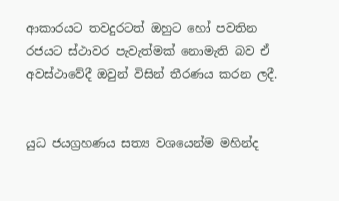ආකාරයට තවදුරටත් ඔහුට හෝ පවතින රජයට ස්ථාවර පැවැත්මක් නොමැති බව ඒ අවස්ථාවේදී ඔවුන් විසින් තීරණය කරන ලදී.


යුධ ජයග්‍රහණය සත්‍ය වශයෙන්ම මහින්ද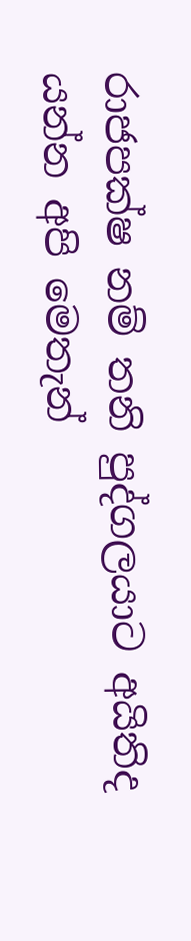රාජපක්ෂ නම් තනි පුද්ගලයාට අයිතිද යන්න අපි මෙතැන්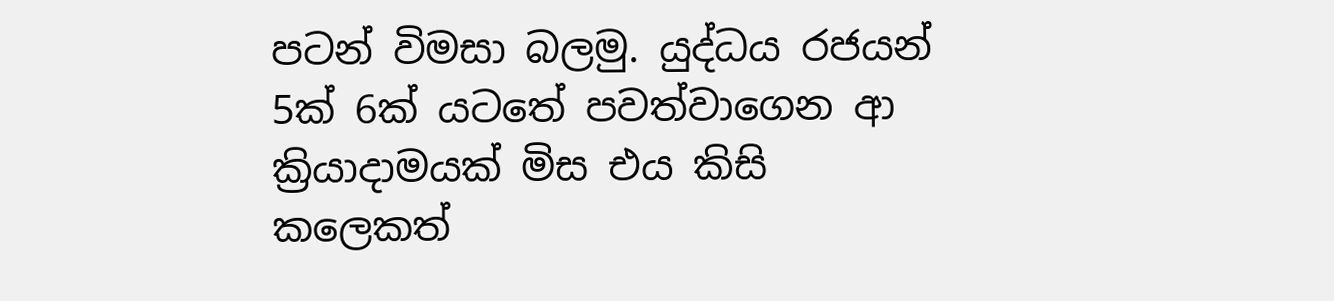පටන් විමසා බලමු. යුද්ධය රජයන් 5ක් 6ක් යටතේ පවත්වාගෙන ආ ක්‍රියාදාමයක් මිස එය කිසි කලෙකත්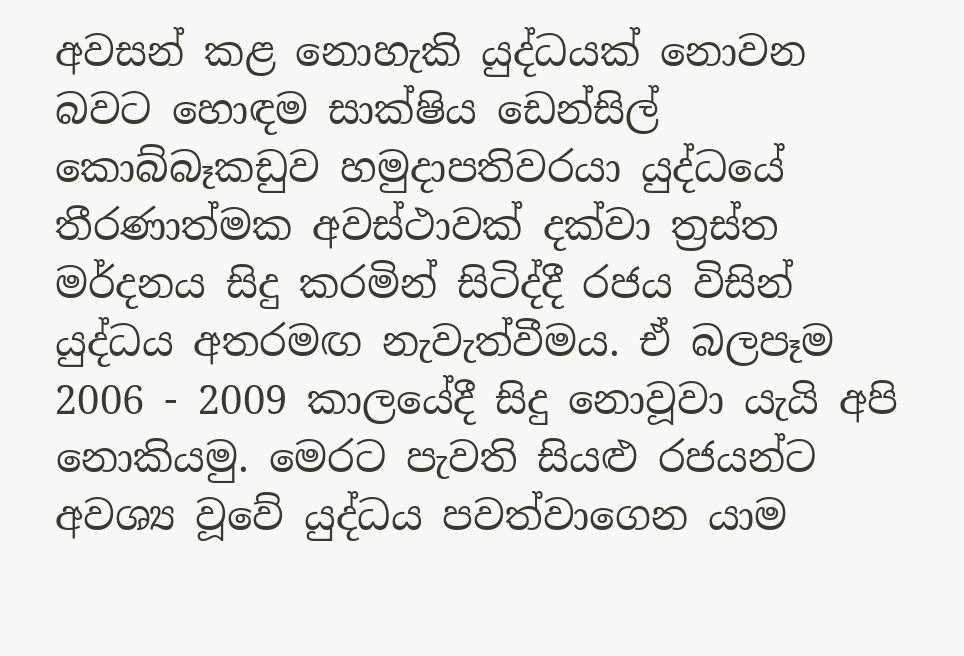අවසන් කළ නොහැකි යුද්ධයක් නොවන බවට හොඳම සාක්ෂිය ඩෙන්සිල් කොබ්බෑකඩුව හමුදාපතිවරයා යුද්ධයේ තීරණාත්මක අවස්ථාවක් දක්වා ත්‍රස්ත මර්දනය සිදු කරමින් සිටිද්දී රජය විසින් යුද්ධය අතරමඟ නැවැත්වීමය. ඒ බලපෑම 2006 - 2009 කාලයේදී සිදු නොවූවා යැයි අපි නොකියමු. මෙරට පැවති සියළු රජයන්ට අවශ්‍ය වූවේ යුද්ධය පවත්වාගෙන යාම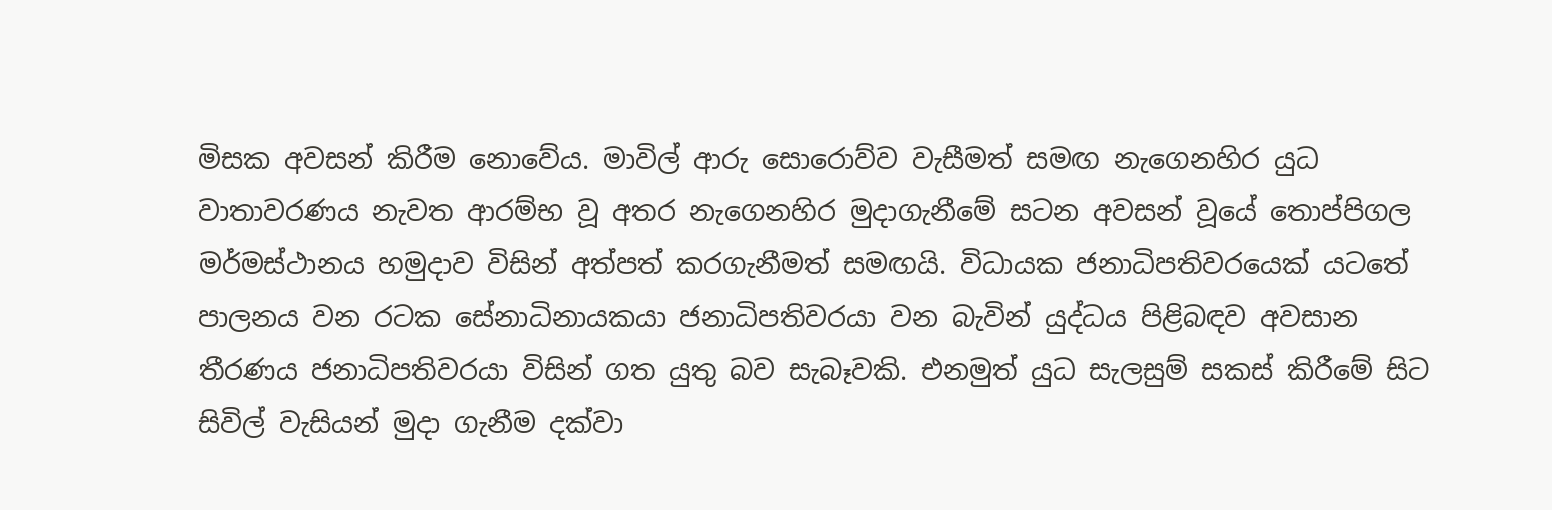මිසක අවසන් කිරීම නොවේය. මාවිල් ආරු සොරොව්ව වැසීමත් සමඟ නැගෙනහිර යුධ වාතාවරණය නැවත ආරම්භ වූ අතර නැගෙනහිර මුදාගැනීමේ සටන අවසන් වූයේ තොප්පිගල මර්මස්ථානය හමුදාව විසින් අත්පත් කරගැනීමත් සමඟයි. විධායක ජනාධිපතිවරයෙක් යටතේ පාලනය වන රටක සේනාධිනායකයා ජනාධිපතිවරයා වන බැවින් යුද්ධය පිළිබඳව අවසාන තීරණය ජනාධිපතිවරයා විසින් ගත යුතු බව සැබෑවකි. එනමුත් යුධ සැලසුම් සකස් කිරීමේ සිට සිවිල් වැසියන් මුදා ගැනීම දක්වා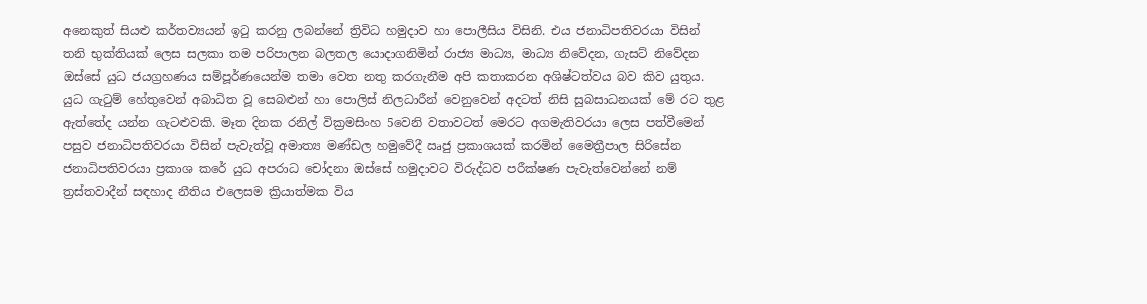අනෙකුත් සියළු කර්තව්‍යයන් ඉටු කරනු ලබන්නේ ත්‍රිවිධ හමුදාව හා පොලීසිය විසිනි. එය ජනාධිපතිවරයා විසින් තනි භුක්තියක් ලෙස සලකා තම පරිපාලන බලතල යොදාගනිමින් රාජ්‍ය මාධ්‍ය, මාධ්‍ය නිවේදන, ගැසට් නිවේදන ඔස්සේ යුධ ජයග්‍රහණය සම්පූර්ණයෙන්ම තමා වෙත නතු කරගැනීම අපි කතාකරන අශිෂ්ටත්වය බව කිව යුතුය. යුධ ගැටුම් හේතුවෙන් අබාධිත වූ සෙබළුන් හා පොලිස් නිලධාරීන් වෙනුවෙන් අදටත් නිසි සුබසාධනයක් මේ රට තුළ ඇත්තේද යන්න ගැටළුවකි. මෑත දිනක රනිල් වික්‍රමසිංහ 5වෙනි වතාවටත් මෙරට අගමැතිවරයා ලෙස පත්වීමෙන් පසුව ජනාධිපතිවරයා විසින් පැවැත්වූ අමාත්‍ය මණ්ඩල හමුවේදී ඍජු ප්‍රකාශයක් කරමින් මෛත්‍රීපාල සිරිසේන ජනාධිපතිවරයා ප්‍රකාශ කරේ යුධ අපරාධ චෝදනා ඔස්සේ හමුදාවට විරුද්ධව පරීක්ෂණ පැවැත්වෙන්නේ නම් ත්‍රස්තවාදීන් සඳහාද නීතිය එලෙසම ක්‍රියාත්මක විය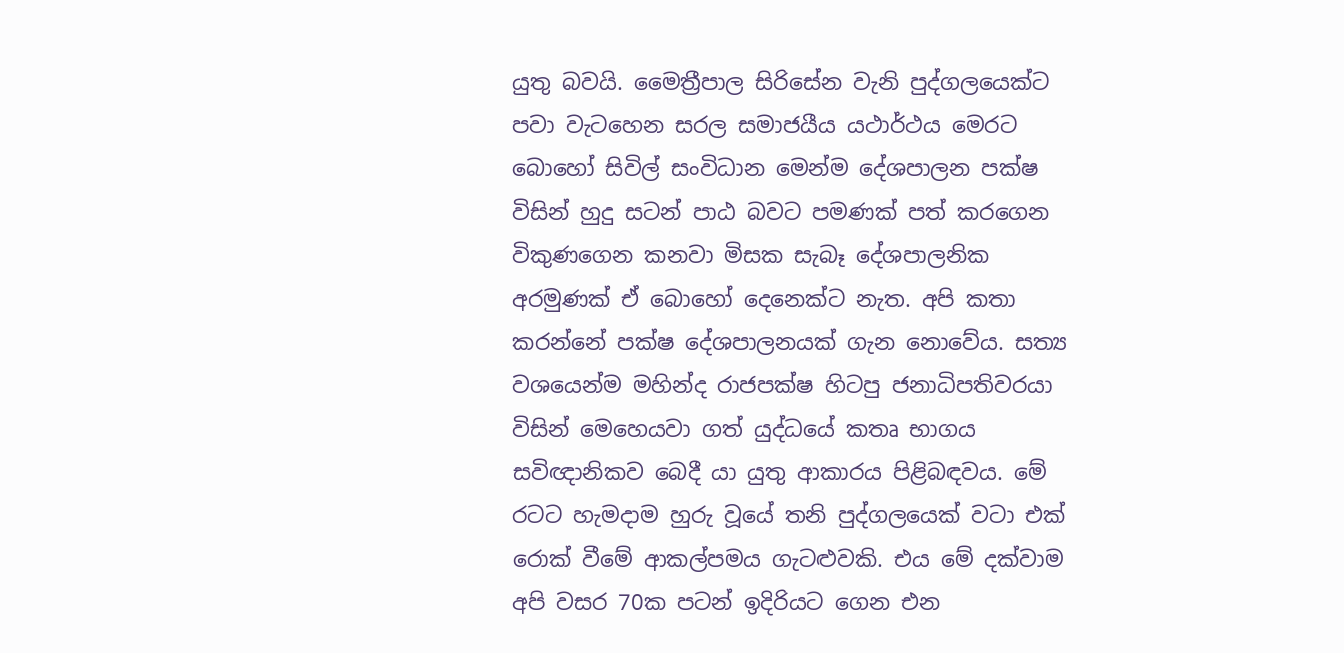යුතු බවයි. මෛත්‍රීපාල සිරිසේන වැනි පුද්ගලයෙක්ට පවා වැටහෙන සරල සමාජයීය යථාර්ථය මෙරට බොහෝ සිවිල් සංවිධාන මෙන්ම දේශපාලන පක්ෂ විසින් හුදු සටන් පාඨ බවට පමණක් පත් කරගෙන විකුණගෙන කනවා මිසක සැබෑ දේශපාලනික අරමුණක් ඒ බොහෝ දෙනෙක්ට නැත. අපි කතා කරන්නේ පක්ෂ දේශපාලනයක් ගැන නොවේය. සත්‍ය වශයෙන්ම මහින්ද රාජපක්ෂ හිටපු ජනාධිපතිවරයා විසින් මෙහෙයවා ගත් යුද්ධයේ කතෘ භාගය සවිඥානිකව බෙදී යා යුතු ආකාරය පිළිබඳවය. මේ රටට හැමදාම හුරු වූයේ තනි පුද්ගලයෙක් වටා එක් රොක් වීමේ ආකල්පමය ගැටළුවකි. එය මේ දක්වාම අපි වසර 70ක පටන් ඉදිරියට ගෙන එන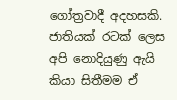ගෝත්‍රවාදී අදහසකි. ජාතියක් රටක් ලෙස අපි නොදියුණු ඇයි කියා සිතීමම ඒ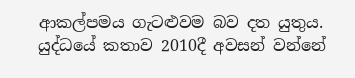ආකල්පමය ගැටළුවම බව දත යුතුය. යුද්ධයේ කතාව 2010දී අවසන් වන්නේ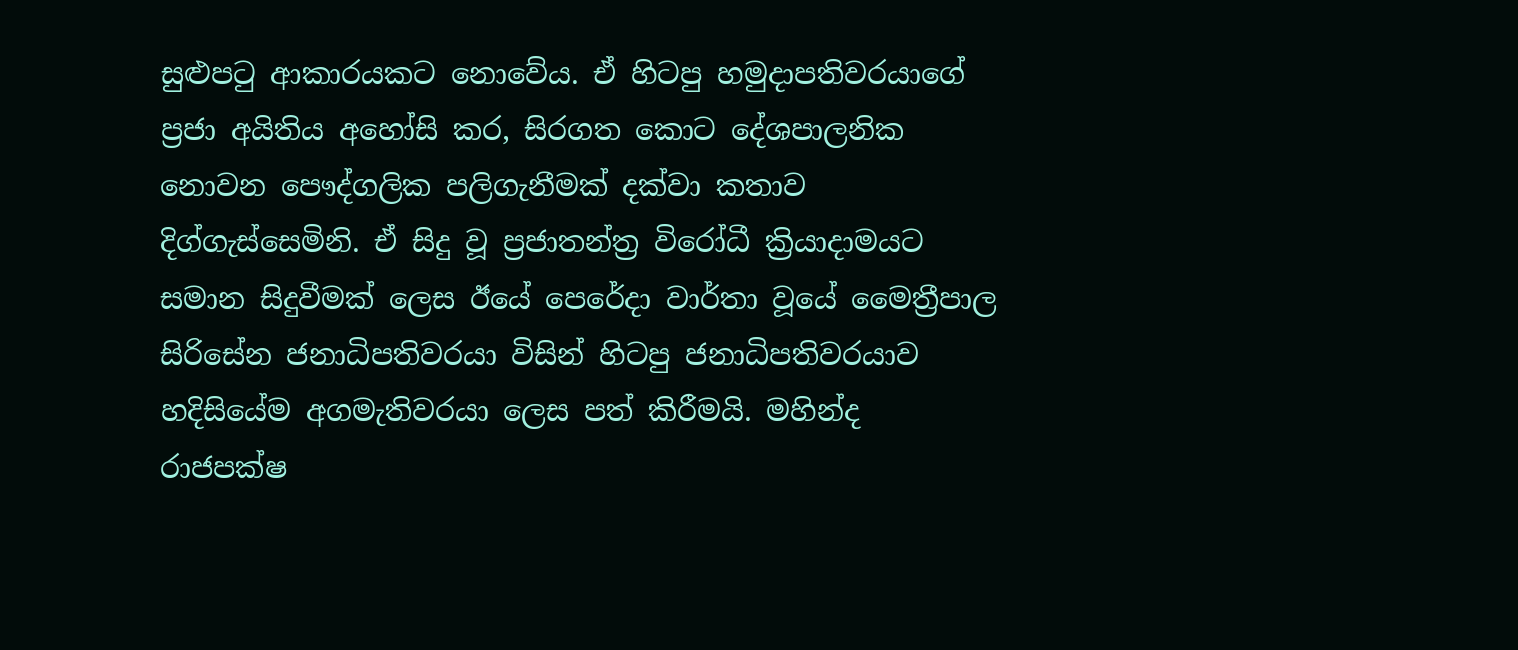සුළුපටු ආකාරයකට නොවේය. ඒ හිටපු හමුදාපතිවරයාගේ ප්‍රජා අයිතිය අහෝසි කර, සිරගත කොට දේශපාලනික නොවන පෞද්ගලික පලිගැනීමක් දක්වා කතාව දිග්ගැස්සෙමිනි. ඒ සිදු වූ ප්‍රජාතන්ත්‍ර විරෝධී ක්‍රියාදාමයට සමාන සිදුවීමක් ලෙස ඊයේ පෙරේදා වාර්තා වූයේ මෛත්‍රීපාල සිරිසේන ජනාධිපතිවරයා විසින් හිටපු ජනාධිපතිවරයාව හදිසියේම අගමැතිවරයා ලෙස පත් කිරීමයි. මහින්ද රාජපක්ෂ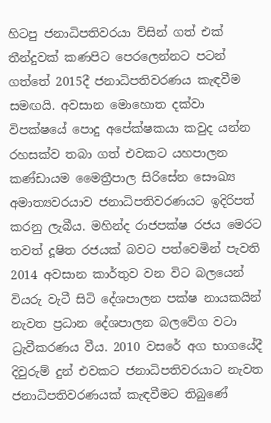හිටපු ජනාධිපතිවරයා ව්සින් ගත් එක් තීන්දුවක් කණපිට පෙරලෙන්නට පටන් ගත්තේ 2015දී ජනාධිපතිවරණය කැඳවීම සමඟයි. අවසාන මොහොත දක්වා විපක්ෂයේ පොදු අපේක්ෂකයා කවුද යන්න රහසක්ව තබා ගත් එවකට යහපාලන කණ්ඩායම මෛත්‍රීපාල සිරිසේන සෞඛ්‍ය අමාත්‍යවරයාව ජනාධිපතිවරණයට ඉදිරිපත් කරනු ලැබීය. මහින්ද රාජපක්ෂ රජය මෙරට තවත් දූෂිත රජයක් බවට පත්වෙමින් පැවති 2014 අවසාන කාර්තුව වන විට බලයෙන් වියරු වැටී සිටි දේශපාලන පක්ෂ නායකයින් නැවත ප්‍රධාන දේශපාලන බලවේග වටා ධ්‍රැවීකරණය වීය. 2010 වසරේ අග භාගයේදී දිවුරුම් දුන් එවකට ජනාධිපතිවරයාට නැවත ජනාධිපතිවරණයක් කැඳවීමට තිබුණේ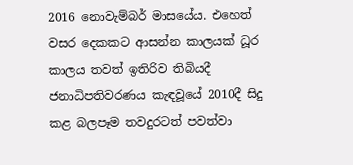2016 නොවැම්බර් මාසයේය. එහෙත් වසර දෙකකට ආසන්න කාලයක් ධූර කාලය තවත් ඉතිරිව තිබියදී ජනාධිපතිවරණය කැඳවූයේ 2010දී සිදු කළ බලපෑම තවදුරටත් පවත්වා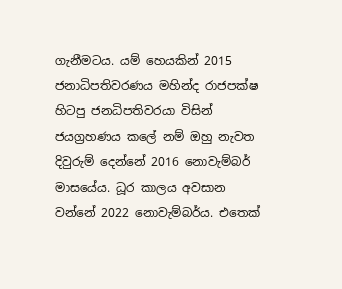ගැනීමටය. යම් හෙයකින් 2015 ජනාධිපතිවරණය මහින්ද රාජපක්ෂ හිටපු ජනධිපතිවරයා විසින් ජයග්‍රහණය කලේ නම් ඔහු නැවත දිවුරුම් දෙන්නේ 2016 නොවැම්බර් මාසයේය. ධූර කාලය අවසාන වන්නේ 2022 නොවැම්බර්ය. එතෙක්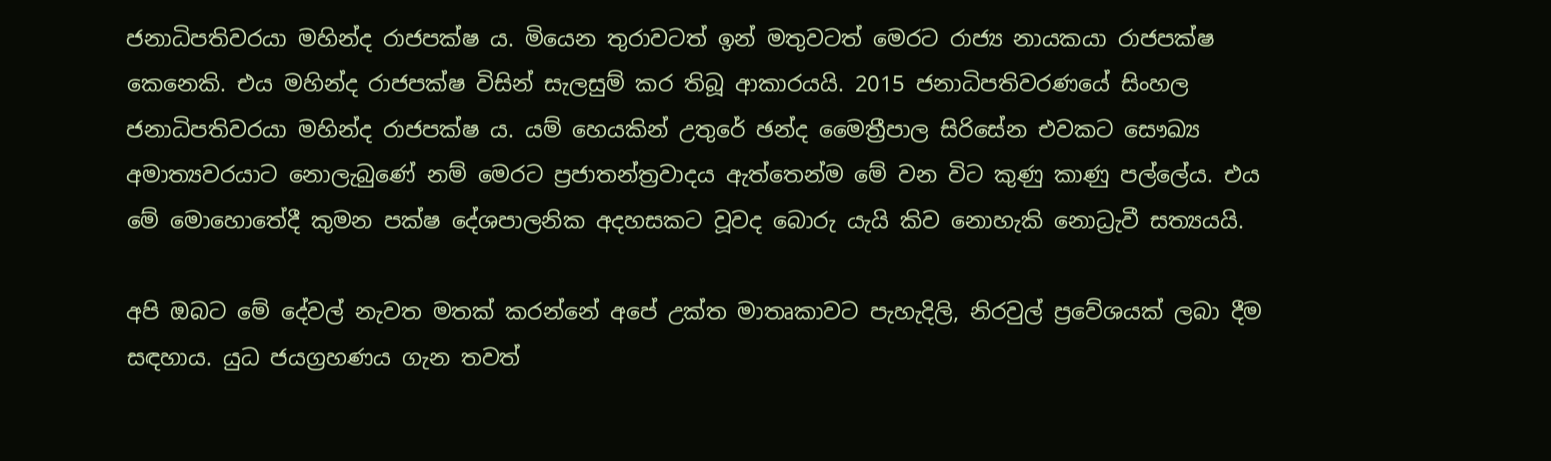ජනාධිපතිවරයා මහින්ද රාජපක්ෂ ය. මියෙන තුරාවටත් ඉන් මතුවටත් මෙරට රාජ්‍ය නායකයා රාජපක්ෂ කෙනෙකි. එය මහින්ද රාජපක්ෂ විසින් සැලසුම් කර තිබූ ආකාරයයි. 2015 ජනාධිපතිවරණයේ සිංහල ජනාධිපතිවරයා මහින්ද රාජපක්ෂ ය. යම් හෙයකින් උතුරේ ඡන්ද මෛත්‍රීපාල සිරිසේන එවකට සෞඛ්‍ය අමාත්‍යවරයාට නොලැබුණේ නම් මෙරට ප්‍රජාතන්ත්‍රවාදය ඇත්තෙන්ම මේ වන විට කුණු කාණු පල්ලේය. එය මේ මොහොතේදී කුමන පක්ෂ දේශපාලනික අදහසකට වූවද බොරු යැයි කිව නොහැකි නොධ්‍රැවී සත්‍යයයි.

අපි ඔබට මේ දේවල් නැවත මතක් කරන්නේ අපේ උක්ත මාතෘකාවට පැහැදිලි, නිරවුල් ප්‍රවේශයක් ලබා දීම සඳහාය. යුධ ජයග්‍රහණය ගැන තවත්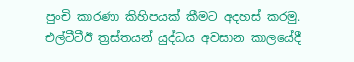පුංචි කාරණා කිහිපයක් කීමට අදහස් කරමු. එල්ටීටීඊ ත්‍රස්තයන් යුද්ධය අවසාන කාලයේදී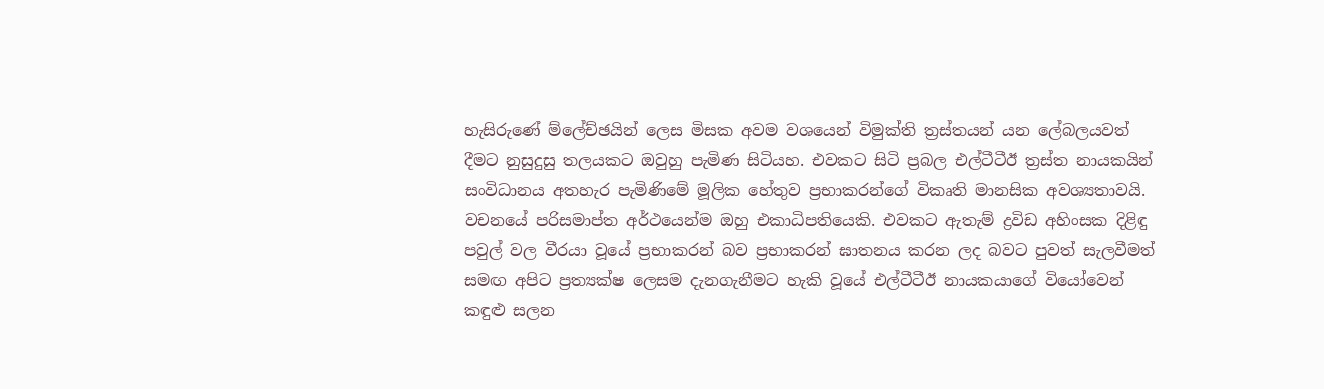හැසිරුණේ ම්ලේච්ඡයින් ලෙස මිසක අවම වශයෙන් විමුක්ති ත්‍රස්තයන් යන ලේබලයවත් දීමට නුසුදුසු තලයකට ඔවුහු පැමිණ සිටියහ. එවකට සිටි ප්‍රබල එල්ටීටීඊ ත්‍රස්ත නායකයින් සංවිධානය අතහැර පැමිණිමේ මූලික හේතුව ප්‍රභාකරන්ගේ විකෘති මානසික අවශ්‍යතාවයි. වචනයේ පරිසමාප්ත අර්ථයෙන්ම ඔහු එකාධිපතියෙකි. එවකට ඇතැම් ද්‍රවිඩ අහිංසක දිළිඳු පවුල් වල වීරයා වූයේ ප්‍රභාකරන් බව ප්‍රභාකරන් ඝාතනය කරන ලද බවට පුවත් සැලවීමත් සමඟ අපිට ප්‍රත්‍යක්ෂ ලෙසම දැනගැනීමට හැකි වූයේ එල්ටීටීඊ නායකයාගේ වියෝවෙන් කඳුළු සලන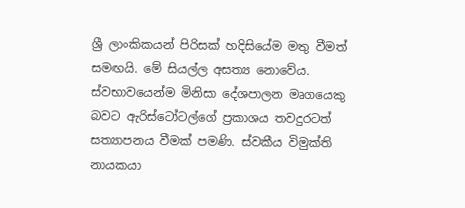ශ්‍රී ලාංකිකයන් පිරිසක් හදිසියේම මතු වීමත් සමඟයි. මේ සියල්ල අසත්‍ය නොවේය. ස්වභාවයෙන්ම මිනිසා දේශපාලන මෘගයෙකු බවට ඇරිස්ටෝටල්ගේ ප්‍රකාශය තවදුරටත් සත්‍යාපනය වීමක් පමණි. ස්වකීය විමුක්ති නායකයා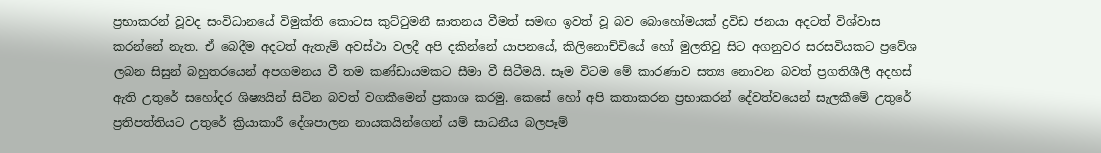ප්‍රභාකරන් වූවද සංවිධානයේ විමුක්ති කොටස කුට්ටුමනී ඝාතනය වීමත් සමඟ ඉවත් වූ බව බොහෝමයක් ද්‍රවිඩ ජනයා අදටත් විශ්වාස කරන්නේ නැත. ඒ බෙදීම අදටත් ඇතැම් අවස්ථා වලදී අපි දකින්නේ යාපනයේ, කිලිනොච්චියේ හෝ මුලතිවු සිට අගනුවර සරසවියකට ප්‍රවේශ ලබන සිසුන් බහුතරයෙන් අපගමනය වී තම කණ්ඩායමකට සීමා වී සිටීමයි. සෑම විටම මේ කාරණාව සත්‍ය නොවන බවත් ප්‍රගතිශීලී අදහස් ඇති උතුරේ සහෝදර ශිෂ්‍යයින් සිටින බවත් වගකීමෙන් ප්‍රකාශ කරමු. කෙසේ හෝ අපි කතාකරන ප්‍රභාකරන් දේවත්වයෙන් සැලකීමේ උතුරේ ප්‍රතිපත්තියට උතුරේ ක්‍රියාකාරී දේශපාලන නායකයින්ගෙන් යම් සාධනීය බලපෑම්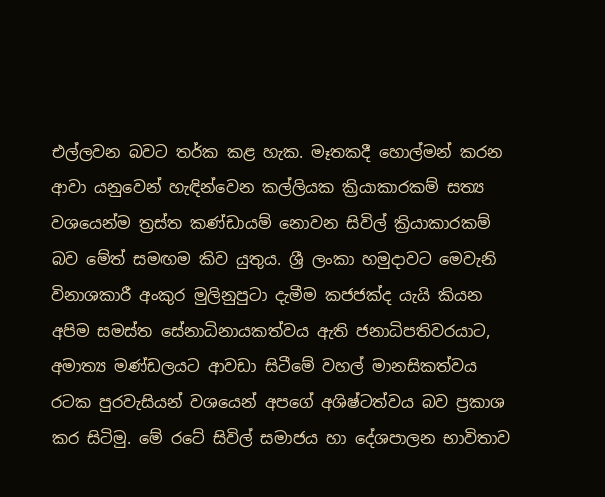එල්ලවන බවට තර්ක කළ හැක. මෑතකදී හොල්මන් කරන ආවා යනුවෙන් හැඳින්වෙන කල්ලියක ක්‍රියාකාරකම් සත්‍ය වශයෙන්ම ත්‍රස්ත කණ්ඩායම් නොවන සිවිල් ක්‍රියාකාරකම් බව මේත් සමඟම කිව යුතුය. ශ්‍රී ලංකා හමුදාවට මෙවැනි විනාශකාරී අංකුර මුලිනුපුටා දැමීම කජජක්ද යැයි කියන අපිම සමස්ත සේනාධිනායකත්වය ඇති ජනාධිපතිවරයාට, අමාත්‍ය මණ්ඩලයට ආවඩා සිටීමේ වහල් මානසිකත්වය රටක පුරවැසියන් වශයෙන් අපගේ අශිෂ්ටත්වය බව ප්‍රකාශ කර සිටිමු. මේ රටේ සිවිල් සමාජය හා දේශපාලන භාවිතාව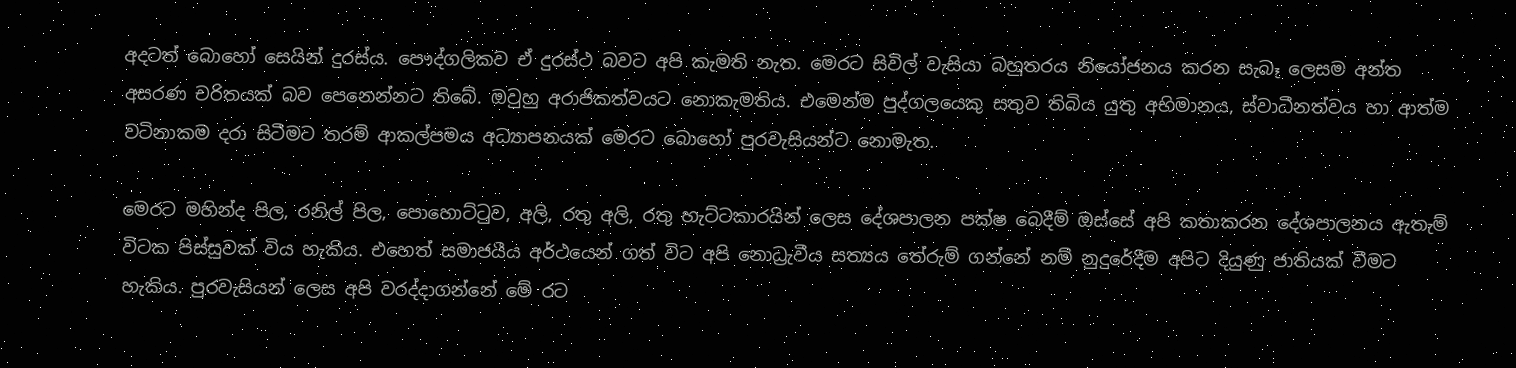අදටත් බොහෝ සෙයින් දුරස්ය. පෞද්ගලිකව ඒ දුරස්ථ බවට අපි කැමති නැත. මෙරට සිවිල් වැසියා බහුතරය නියෝජනය කරන සැබෑ ලෙසම අන්ත අසරණ චරිතයක් බව පෙනෙන්නට තිබේ. ඔවුහු අරාජිකත්වයට නොකැමතිය. එමෙන්ම පුද්ගලයෙකු සතුව තිබිය යුතු අභිමානය, ස්වාධීනත්වය හා ආත්ම වටිනාකම දරා සිටීමට තරම් ආකල්පමය අධ්‍යාපනයක් මෙරට බොහෝ පුරවැසියන්ට නොමැත.

මෙරට මහින්ද පිල, රනිල් පිල, පොහොට්ටුව, අලි, රතු අලි, රතු හැට්ටකාරයින් ලෙස දේශපාලන පක්ෂ බෙදීම් ඔස්සේ අපි කතාකරන දේශපාලනය ඇතැම් විටක පිස්සුවක් විය හැකිය. එහෙත් සමාජයීය අර්ථයෙන් ගත් විට අපි නොධ්‍රැවීය සත්‍යය තේරුම් ගන්නේ නම් නුදුරේදීම අපිට දියුණු ජාතියක් වීමට හැකිය. පුරවැසියන් ලෙස අපි වරද්දාගන්නේ මේ රට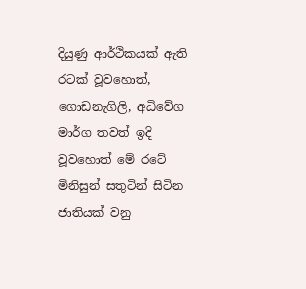දියුණු ආර්ථිකයක් ඇති රටක් වූවහොත්, ගොඩනැගිලි, අධිවේග මාර්ග තවත් ඉදි වූවහොත් මේ රටේ මිනිසුන් සතුටින් සිටින ජාතියක් වනු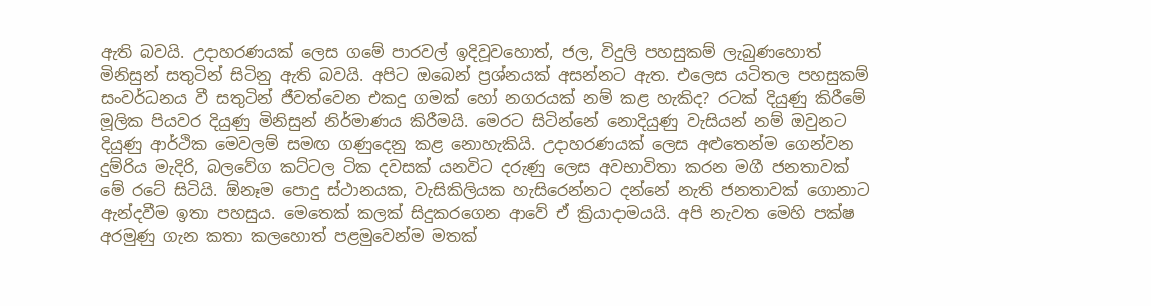ඇති බවයි. උදාහරණයක් ලෙස ගමේ පාරවල් ඉදිවූවහොත්, ජල, විදුලි පහසුකම් ලැබුණහොත් මිනිසුන් සතුටින් සිටිනු ඇති බවයි. අපිට ඔබෙන් ප්‍රශ්නයක් අසන්නට ඇත. එලෙස යටිතල පහසුකම් සංවර්ධනය වී සතුටින් ජීවත්වෙන එකදු ගමක් හෝ නගරයක් නම් කළ හැකිද? රටක් දියුණු කිරීමේ මූලික පියවර දියුණු මිනිසුන් නිර්මාණය කිරීමයි. මෙරට සිටින්නේ නොදියුණු වැසියන් නම් ඔවුනට දියුණු ආර්ථික මෙවලම් සමඟ ගණුදෙනු කළ නොහැකියි. උදාහරණයක් ලෙස අළුතෙන්ම ගෙන්වන දුම්රිය මැදිරි, බලවේග කට්ටල ටික දවසක් යනවිට දරුණු ලෙස අවභාවිතා කරන මගී ජනතාවක් මේ රටේ සිටියි. ඕනෑම පොදු ස්ථානයක, වැසිකිලියක හැසිරෙන්නට දන්නේ නැති ජනතාවක් ගොනාට ඇන්දවීම ඉතා පහසුය. මෙතෙක් කලක් සිදුකරගෙන ආවේ ඒ ක්‍රියාදාමයයි. අපි නැවත මෙහි පක්ෂ අරමුණු ගැන කතා කලහොත් පළමුවෙන්ම මතක්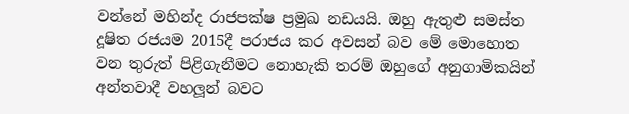වන්නේ මහින්ද රාජපක්ෂ ප්‍රමුඛ නඩයයි. ඔහු ඇතුළු සමස්ත දූෂිත රජයම 2015දී පරාජය කර අවසන් බව මේ මොහොත වන තුරුත් පිළිගැනීමට නොහැකි තරම් ඔහුගේ අනුගාමිකයින් අන්තවාදී වහලූන් බවට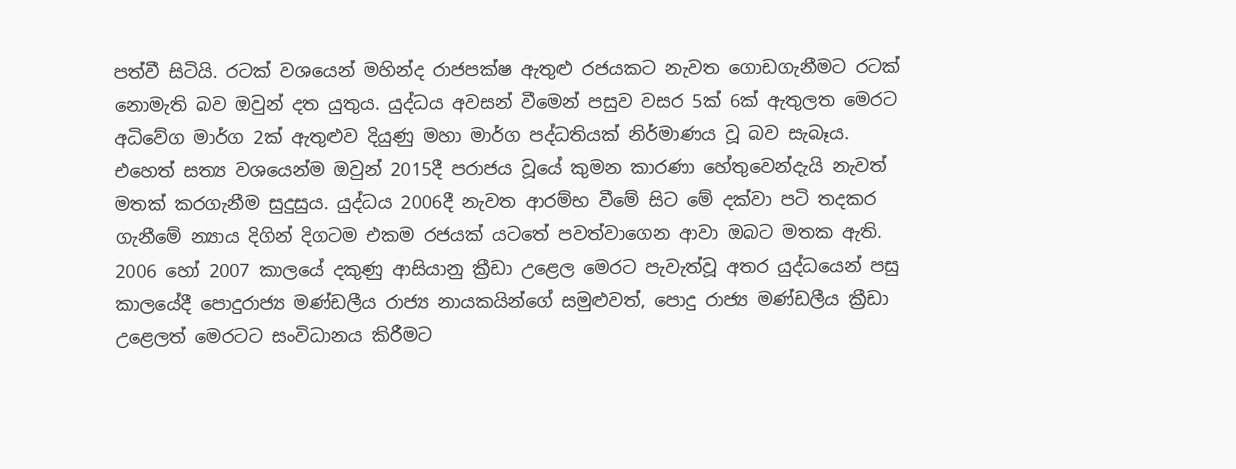පත්වී සිටියි. රටක් වශයෙන් මහින්ද රාජපක්ෂ ඇතුළු රජයකට නැවත ගොඩගැනීමට රටක් නොමැති බව ඔවුන් දත යුතුය. යුද්ධය අවසන් වීමෙන් පසුව වසර 5ක් 6ක් ඇතුලත මෙරට අධිවේග මාර්ග 2ක් ඇතුළුව දියුණු මහා මාර්ග පද්ධතියක් නිර්මාණය වූ බව සැබෑය. එහෙත් සත්‍ය වශයෙන්ම ඔවුන් 2015දී පරාජය වූයේ කුමන කාරණා හේතුවෙන්දැයි නැවත් මතක් කරගැනීම සුදුසුය. යුද්ධය 2006දී නැවත ආරම්භ වීමේ සිට මේ දක්වා පටි තදකර ගැනීමේ න්‍යාය දිගින් දිගටම එකම රජයක් යටතේ පවත්වාගෙන ආවා ඔබට මතක ඇති. 2006 හෝ 2007 කාලයේ දකුණු ආසියානු ක්‍රීඩා උළෙල මෙරට පැවැත්වූ අතර යුද්ධයෙන් පසු කාලයේදී පොදුරාජ්‍ය මණ්ඩලීය රාජ්‍ය නායකයින්ගේ සමුළුවත්, පොදු රාජ්‍ය මණ්ඩලීය ක්‍රීඩා උළෙලත් මෙරටට සංවිධානය කිරීමට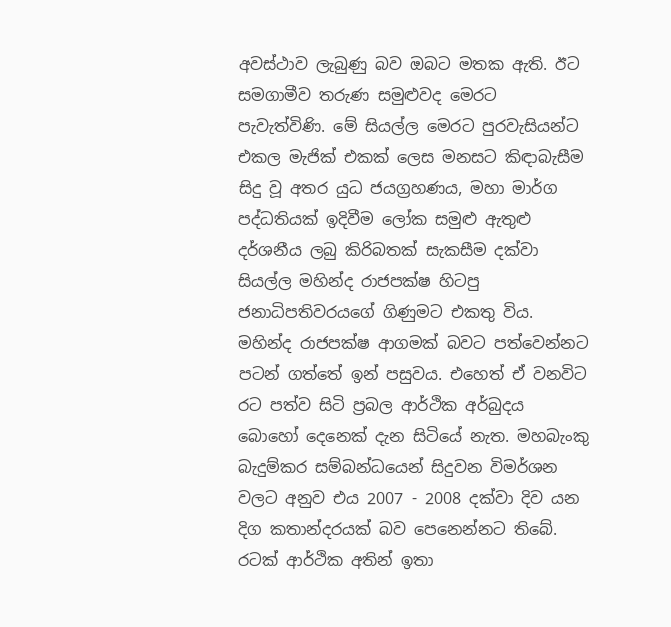අවස්ථාව ලැබුණු බව ඔබට මතක ඇති. ඊට සමගාමීව තරුණ සමුළුවද මෙරට පැවැත්විණි. මේ සියල්ල මෙරට පුරවැසියන්ට එකල මැජික් එකක් ලෙස මනසට කිඳාබැසීම සිදු වූ අතර යුධ ජයග්‍රහණය, මහා මාර්ග පද්ධතියක් ඉදිවීම ලෝක සමුළු ඇතුළු දර්ශනීය ලබු කිරිබතක් සැකසීම දක්වා සියල්ල මහින්ද රාජපක්ෂ හිටපු ජනාධිපතිවරයගේ ගිණුමට එකතු විය. මහින්ද රාජපක්ෂ ආගමක් බවට පත්වෙන්නට පටන් ගත්තේ ඉන් පසුවය. එහෙත් ඒ වනවිට රට පත්ව සිටි ප්‍රබල ආර්ථික අර්බුදය බොහෝ දෙනෙක් දැන සිටියේ නැත. මහබැංකු බැදුම්කර සම්බන්ධයෙන් සිදුවන විමර්ශන වලට අනුව එය 2007 - 2008 දක්වා දිව යන දිග කතාන්දරයක් බව පෙනෙන්නට තිබේ. රටක් ආර්ථික අතින් ඉතා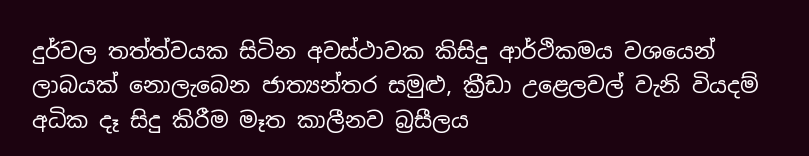දුර්වල තත්ත්වයක සිටින අවස්ථාවක කිසිදු ආර්ථිකමය වශයෙන් ලාබයක් නොලැබෙන ජාත්‍යන්තර සමුළු, ක්‍රීඩා උළෙලවල් වැනි වියදම් අධික දෑ සිදු කිරීම මෑත කාලීනව බ්‍රසීලය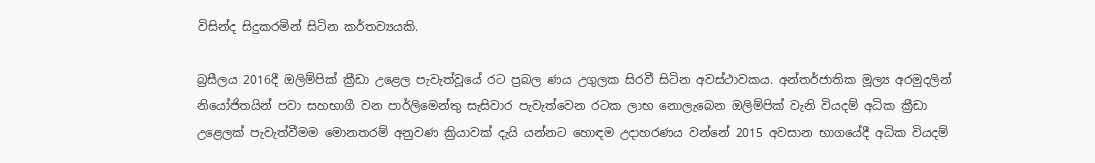විසින්ද සිදුකරමින් සිටින කර්තව්‍යයකි.

බ්‍රසීලය 2016දී ඔලිම්පික් ක්‍රීඩා උළෙල පැවැත්වූයේ රට ප්‍රබල ණය උගුලක සිරවී සිටින අවස්ථාවකය. අන්තර්ජාතික මූල්‍ය අරමුදලින් නියෝජිතයින් පවා සහභාගී වන පාර්ලිමෙන්තු සැසිවාර පැවැත්වෙන රටක ලාභ නොලැබෙන ඔලිම්පික් වැනි වියදම් අධික ක්‍රීඩා උළෙලක් පැවැත්වීමම මොනතරම් අනුවණ ක්‍රියාවක් දැයි යන්නට හොඳම උදාහරණය වන්නේ 2015 අවසාන භාගයේදී අධික වියදම්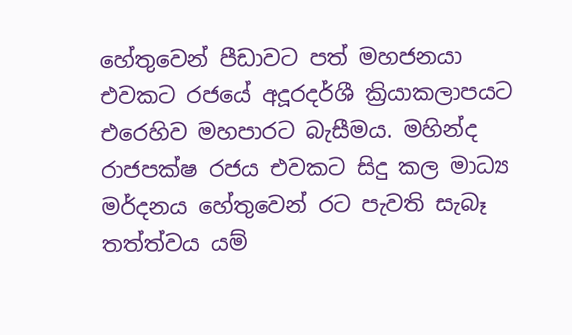හේතුවෙන් පීඩාවට පත් මහජනයා එවකට රජයේ අදූරදර්ශී ක්‍රියාකලාපයට එරෙහිව මහපාරට බැසීමය. මහින්ද රාජපක්ෂ රජය එවකට සිදු කල මාධ්‍ය මර්දනය හේතුවෙන් රට පැවති සැබෑ තත්ත්වය යම්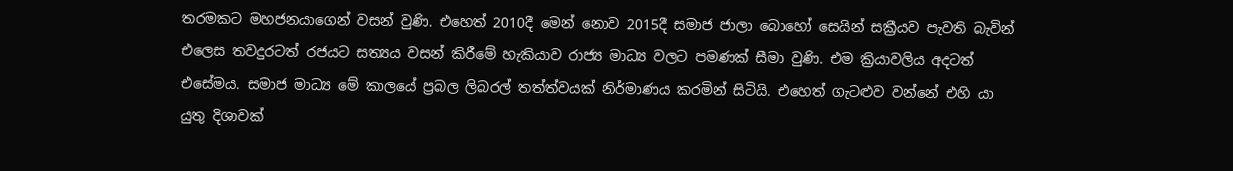තරමකට මහජනයාගෙන් වසන් වුණි. එහෙත් 2010දී මෙන් නොව 2015දී සමාජ ජාලා බොහෝ සෙයින් සක්‍රීයව පැවති බැවින් එලෙස තවදුරටත් රජයට සත්‍යය වසන් කිරීමේ හැකියාව රාජ්‍ය මාධ්‍ය වලට පමණක් සීමා වුණි. එම ක්‍රියාවලිය අදටත් එසේමය. සමාජ මාධ්‍ය මේ කාලයේ ප්‍රබල ලිබරල් තත්ත්වයක් නිර්මාණය කරමින් සිටියි. එහෙත් ගැටළුව වන්නේ එහි යා යුතු දිශාවක්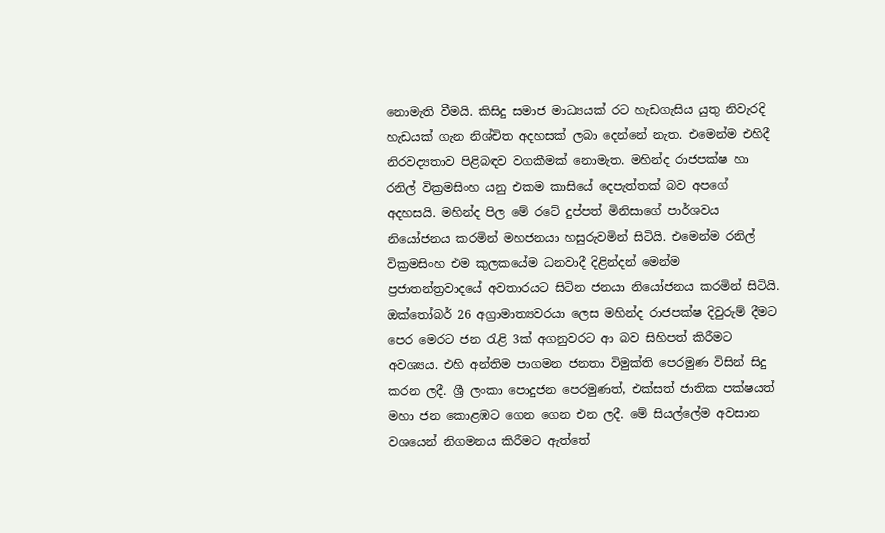නොමැති වීමයි. කිසිදු සමාජ මාධ්‍යයක් රට හැඩගැසිය යුතු නිවැරදි හැඩයක් ගැන නිශ්චිත අදහසක් ලබා දෙන්නේ නැත. එමෙන්ම එහිදී නිරවද්‍යතාව පිළිබඳව වගකීමක් නොමැත. මහින්ද රාජපක්ෂ හා රනිල් වික්‍රමසිංහ යනු එකම කාසියේ දෙපැත්තක් බව අපගේ අදහසයි. මහින්ද පිල මේ රටේ දුප්පත් මිනිසාගේ පාර්ශවය නියෝජනය කරමින් මහජනයා හසුරුවමින් සිටියි. එමෙන්ම රනිල් වික්‍රමසිංහ එම කුලකයේම ධනවාදී දිළින්දන් මෙන්ම ප්‍රජාතන්ත්‍රවාදයේ අවතාරයට සිටින ජනයා නියෝජනය කරමින් සිටියි. ඔක්තෝබර් 26 අග්‍රාමාත්‍යවරයා ලෙස මහින්ද රාජපක්ෂ දිවුරුම් දීමට පෙර මෙරට ජන රැළි 3ක් අගනුවරට ආ බව සිහිපත් කිරීමට අවශ්‍යය. එහි අන්තිම පාගමන ජනතා විමුක්ති පෙරමුණ විසින් සිදු කරන ලදී. ශ්‍රී ලංකා පොදුජන පෙරමුණත්, එක්සත් ජාතික පක්ෂයත් මහා ජන කොළඹට ගෙන ගෙන එන ලදී. මේ සියල්ලේම අවසාන වශයෙන් නිගමනය කිරීමට ඇත්තේ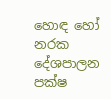හොඳ හෝ නරක දේශපාලන පක්ෂ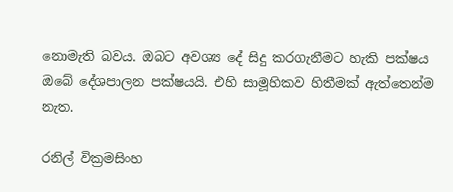නොමැති බවය. ඔබට අවශ්‍ය දේ සිදු කරගැනීමට හැකි පක්ෂය ඔබේ දේශපාලන පක්ෂයයි. එහි සාමූහිකව හිතීමක් ඇත්තෙන්ම නැත.

රනිල් වික්‍රමසිංහ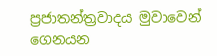ප්‍රජාතන්ත්‍රවාදය මුවාවෙන් ගෙනයන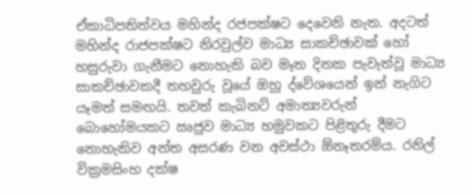ඒකාධිපතිත්වය මහින්ද රජපක්ෂට දෙවෙනි නැත. අදටත් මහින්ද රාජපක්ෂට නිරවුල්ව මාධ්‍ය සාකච්ඡාවක් හෝ හසුරුවා ගැනීමට නොහැකි බව මෑත දිනක පැවැත්වූ මාධ්‍ය සාකච්ඡාවකදී තහවුරු වූයේ ඔහු ද්වේශයෙන් ඉන් නැගිට යෑමත් සමඟයි. තවත් කැබිනට් අමාත්‍යවරුන් බොහෝමයකට ඍජුව මාධ්‍ය හමුවකට පිළිතුරු දීමට නොහැකිව අන්ත අසරණ වන අවස්ථා ඕනෑතරම්ය. රනිල් වික්‍රමසිංහ දක්ෂ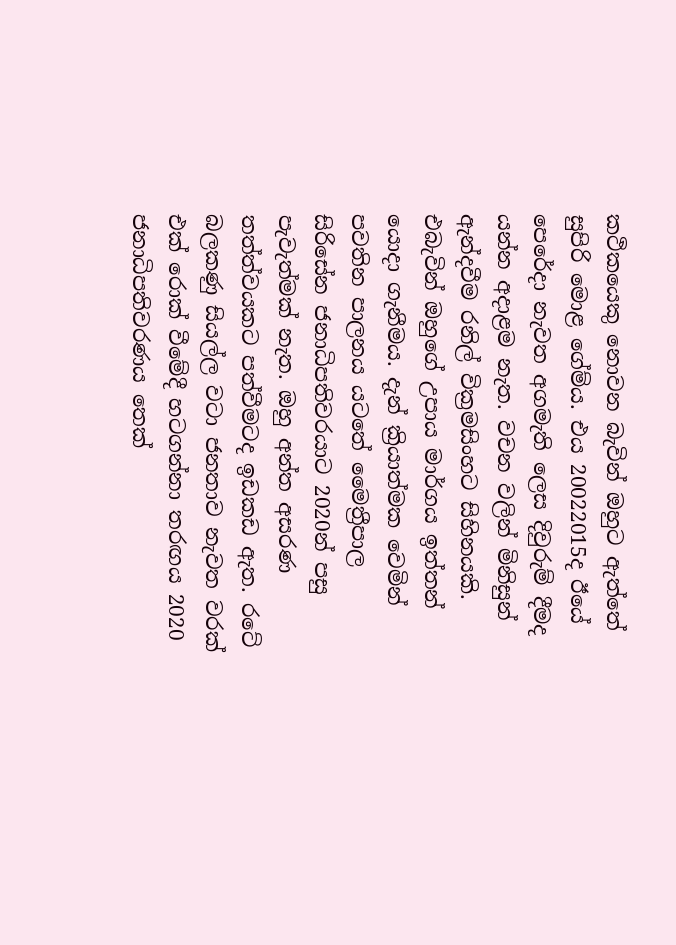කථිකයෙකු නොවන බැවින් ඔහුට ඇත්තේ සුපිරි මොළ ගේම්ය. එය 20022015ද ඊයේ පෙරේදා නැවත අගමැති ලෙස දිවුරුම් දීමද යන්න අදාළම නැත. වචන වලින් මිනිසුන් ඇන්දවීම රනිල් වික්‍රමසිංහට සිහිනයකි. එබැවින් ඔහුගේ උපාය මාර්ගය ඉත්තන් යොදා ගැනීමය. දැන් ක්‍රියාත්මක වෙමින් පවතින පාලනය යටතේ මෛත්‍රීපාල සිරිසේන ජනාධිපතිවරයාට 2020න් පසු පැවැත්මක් නැත. ඔහු අන්ත අසරණ තත්ත්වයකට පත්වීමටද ඉඩකඩ ඇත. රටේ බලකණු සියල්ල වටා ජනතාව නැවත වරක් එක් රොක් වීමේදී හටගන්නා තරඟය 2020 ජනාධිපතිවරණය තෙක්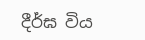දීර්ඝ විය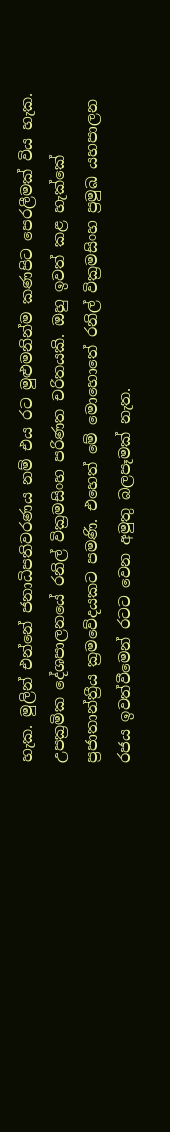හැක. මුලින් එන්නේ ජනාධිපතිවරණය නම් එය රට මුළුමනින්ම කණපිට පෙරලීමක් විය හැක. උපක්‍රමික දේශපාලනයේ රනිල් වික්‍රමසිංහ පරිණත චරිතයකි. ඔහු ඉවත් කළ හැක්කේ ප්‍රජාතාන්ත්‍රීය ක්‍රමවේදයකට පමණි. එහෙත් මේ මොහොතේ රනිල් වික්‍රමසිංහ ප්‍රමුඛ යහපාලන රජය ඉවත්වීමෙන් රටට වෙන අමුතු බලපෑමක් නැත.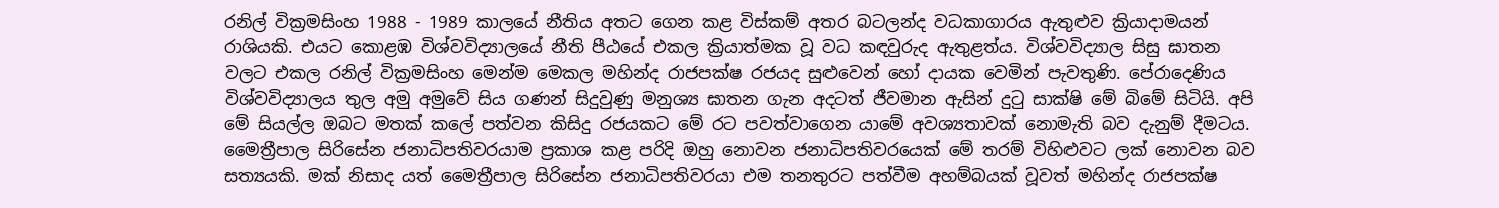රනිල් වික්‍රමසිංහ 1988 - 1989 කාලයේ නීතිය අතට ගෙන කළ විස්කම් අතර බටලන්ද වධකාගාරය ඇතුළුව ක්‍රියාදාමයන් රාශියකි. එයට කොළඹ විශ්වවිද්‍යාලයේ නීති පීඨයේ එකල ක්‍රියාත්මක වූ වධ කඳවුරුද ඇතුළත්ය. විශ්වවිද්‍යාල සිසු ඝාතන වලට එකල රනිල් වික්‍රමසිංහ මෙන්ම මෙකල මහින්ද රාජපක්ෂ රජයද සුළුවෙන් හෝ දායක වෙමින් පැවතුණි. පේරාදෙණිය විශ්වවිද්‍යාලය තුල අමු අමුවේ සිය ගණන් සිදුවුණු මනුශ්‍ය ඝාතන ගැන අදටත් ජීවමාන ඇසින් දුටු සාක්ෂි මේ බිමේ සිටියි. අපි මේ සියල්ල ඔබට මතක් කලේ පත්වන කිසිදු රජයකට මේ රට පවත්වාගෙන යාමේ අවශ්‍යතාවක් නොමැති බව දැනුම් දීමටය. මෛත්‍රීපාල සිරිසේන ජනාධිපතිවරයාම ප්‍රකාශ කළ පරිදි ඔහු නොවන ජනාධිපතිවරයෙක් මේ තරම් විහිළුවට ලක් නොවන බව සත්‍යයකි. මක් නිසාද යත් මෛත්‍රීපාල සිරිසේන ජනාධිපතිවරයා එම තනතුරට පත්වීම අහම්බයක් වූවත් මහින්ද රාජපක්ෂ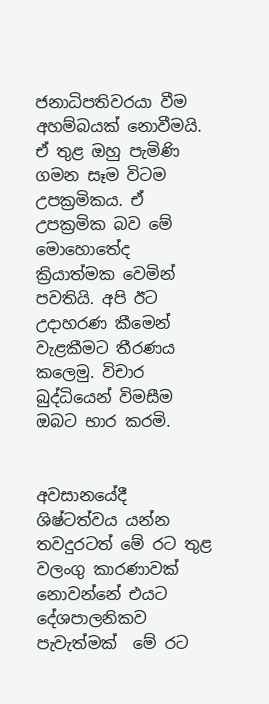ජනාධිපතිවරයා වීම අහම්බයක් නොවීමයි. ඒ තුළ ඔහු පැමිණි ගමන සෑම විටම උපක්‍රමිකය. ඒ උපක්‍රමික බව මේ මොහොතේද ක්‍රියාත්මක වෙමින් පවතියි. අපි ඊට උදාහරණ කීමෙන් වැළකීමට තීරණය කලෙමු. විචාර බුද්ධියෙන් විමසීම ඔබට භාර කරමි.


අවසානයේදී ශිෂ්ටත්වය යන්න තවදුරටත් මේ රට තුළ වලංගු කාරණාවක් නොවන්නේ එයට දේශපාලනිකව පැවැත්මක්  මේ රට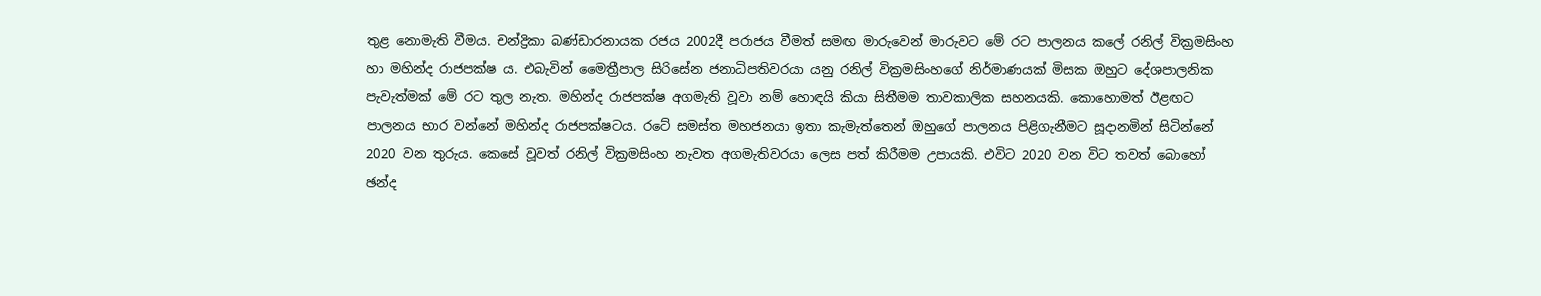තුළ නොමැති වීමය. චන්ද්‍රිකා බණ්ඩාරනායක රජය 2002දී පරාජය වීමත් සමඟ මාරුවෙන් මාරුවට මේ රට පාලනය කලේ රනිල් වික්‍රමසිංහ හා මහින්ද රාජපක්ෂ ය. එබැවින් මෛත්‍රීපාල සිරිසේන ජනාධිපතිවරයා යනු රනිල් වික්‍රමසිංහගේ නිර්මාණයක් මිසක ඔහුට දේශපාලනික පැවැත්මක් මේ රට තුල නැත. මහින්ද රාජපක්ෂ අගමැති වූවා නම් හොඳයි කියා සිතීමම තාවකාලික සහනයකි. කොහොමත් ඊළඟට පාලනය භාර වන්නේ මහින්ද රාජපක්ෂටය. රටේ සමස්ත මහජනයා ඉතා කැමැත්තෙන් ඔහුගේ පාලනය පිළිගැනීමට සූදානමින් සිටින්නේ 2020 වන තුරුය. කෙසේ වූවත් රනිල් වික්‍රමසිංහ නැවත අගමැතිවරයා ලෙස පත් කිරීමම උපායකි. එවිට 2020 වන විට තවත් බොහෝ ඡන්ද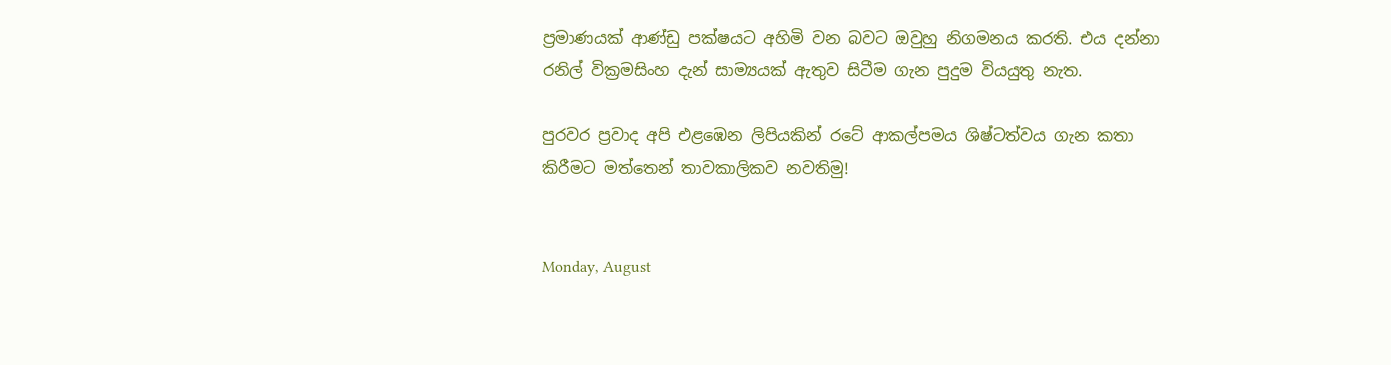ප්‍රමාණයක් ආණ්ඩු පක්ෂයට අහිමි වන බවට ඔවුහු නිගමනය කරති. එය දන්නා රනිල් වික්‍රමසිංහ දැන් සාම්‍යයක් ඇතුව සිටීම ගැන පුදුම වියයුතු නැත.

පුරවර ප්‍රවාද අපි එළඹෙන ලිපියකින් රටේ ආකල්පමය ශිෂ්ටත්වය ගැන කතා කිරීමට මත්තෙන් තාවකාලිකව නවතිමු!


Monday, August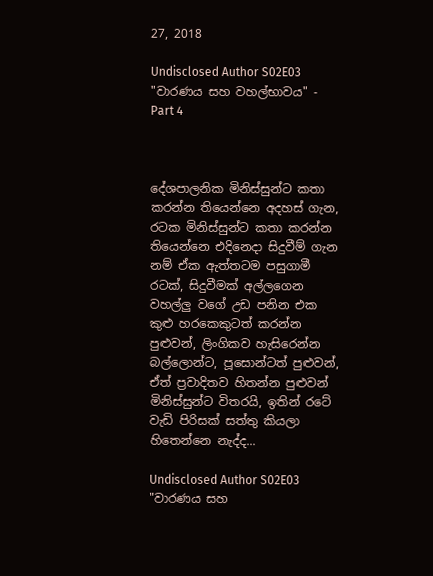27, 2018

Undisclosed Author S02E03 "වාරණය සහ වහල්භාවය" - Part 4



දේශපාලනික මිනිස්සුන්ට කතා කරන්න තියෙන්නෙ අදහස් ගැන, රටක මිනිස්සුන්ට කතා කරන්න තියෙන්නෙ එදිනෙදා සිදුවීම් ගැන නම් ඒක ඇත්තටම පසුගාමී රටක්, සිදුවීමක් අල්ලගෙන වහල්ලු වගේ උඩ පනින එක කුළු හරකෙකුටත් කරන්න පුළුවන්, ලිංගිකව හැසිරෙන්න බල්ලොන්ට, පූසොන්ටත් පුළුවන්, ඒත් ප්‍රවාදිතව හිතන්න පුළුවන් මිනිස්සුන්ට විතරයි, ඉතින් රටේ වැඩි පිරිසක් සත්තු කියලා හිතෙන්නෙ නැද්ද...

Undisclosed Author S02E03 "වාරණය සහ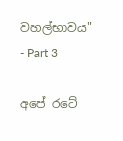වහල්භාවය" - Part 3

අපේ රටේ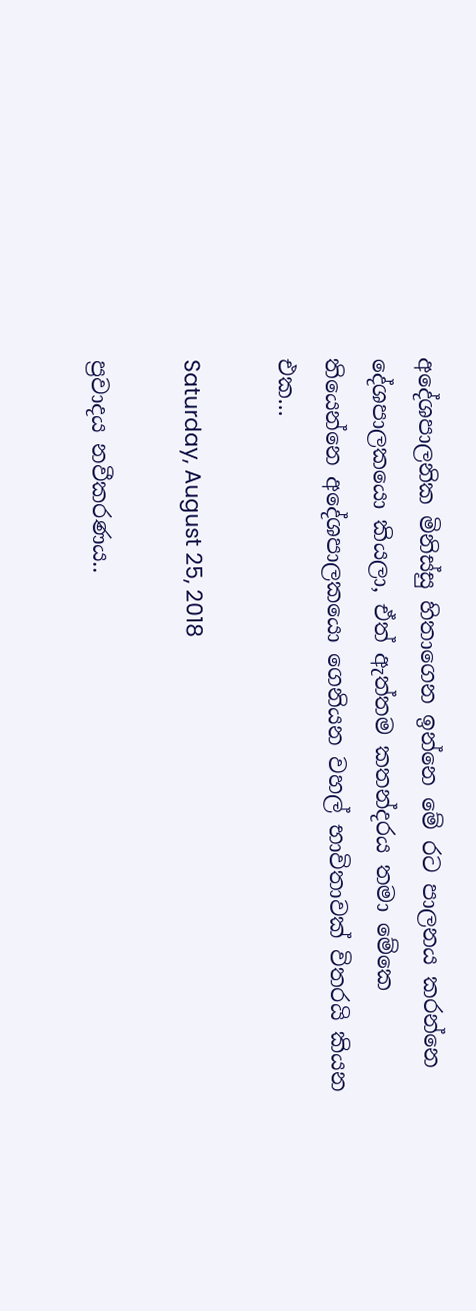අදේශපාලනික මිනිස්සු හිතාගෙන ඉන්නෙ මේ රට පාලනය කරන්නෙ දේශපාලකයො කියලා, ඒත් ඇත්තම කතන්දරය තමා මේකෙ තියෙන්නෙ අදේශපාලකයො ගෙනියන වහල් භාවිතාවක් විතරයි කියන එක...

Saturday, August 25, 2018

ප්‍රවාදය නවීකරණය..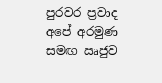පුරවර ප්‍රවාද අපේ අරමුණ සමඟ ඍජුව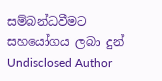සම්බන්ධවීමට සහයෝගය ලබා දුන් Undisclosed Author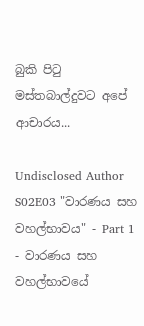බුකි පිටු මස්තබාල්දුවට අපේ ආචාරය...

Undisclosed Author S02E03 "වාරණය සහ වහල්භාවය" - Part 1 - වාරණය සහ වහල්භාවයේ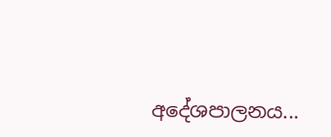අදේශපාලනය...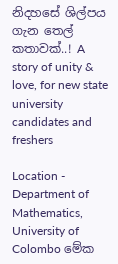නිදහසේ ශිල්පය ගැන තෙල් කතාවක්..! A story of unity & love, for new state university candidates and freshers

Location - Department of Mathematics, University of Colombo මේක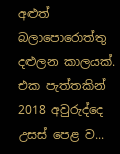අළුත් බලාපොරොත්තු දළුලන කාලයක්. එක පැත්තකින් 2018 අවුරුද්දෙ උසස් පෙළ ව...